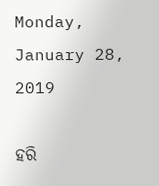Monday, January 28, 2019

ହରି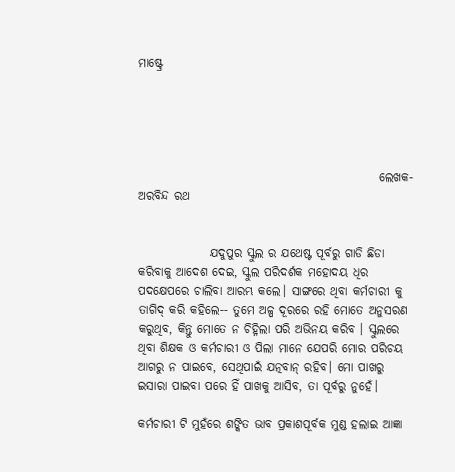ମାଷ୍ଟ୍ରେ





                                                  ଲେଖକ- ଅରବିନ୍ଦ ରଥ


               ଯଦୁପୁର ସ୍କୁଲ ର ଯଥେଷ୍ଟ ପୂର୍ବରୁ ଗାଡି ଛିଡା କରିବାକୁ ଆଦେଶ ଦେଇ, ସ୍କୁଲ ପରିଦର୍ଶକ ମହୋଦୟ ଧିର ପଦକ୍ଷେପରେ ଚାଲିବା ଆରମ୍ଭ କଲେ। ସାଙ୍ଗରେ ଥିବା କର୍ମଚାରୀ କୁ ତାଗିଦ୍ କରି କହିଲେ-- ତୁମେ ଅଳ୍ପ ଦୂରରେ ରହି ମୋତେ ଅନୁସରଣ କରୁଥିବ, କିନ୍ତୁ ମୋତେ ନ ଚିହ୍ନିଲା ପରି ଅଭିନୟ କରିବ । ସ୍କୁଲରେ ଥିବା ଶିକ୍ଷକ ଓ କର୍ମଚାରୀ ଓ ପିଲା ମାନେ ଯେପରି ମୋର ପରିଚୟ ଆଗରୁ ନ ପାଇବେ, ସେଥିପାଇଁ ଯତ୍ନବାନ୍ ରହିବ। ମୋ ପାଖରୁ ଇସାରା ପାଇବା ପରେ ହିଁ ପାଖକୁ ଆସିବ, ତା ପୂର୍ବରୁ ନୁହେଁ।

କର୍ମଚାରୀ ଟି ମୁହଁରେ ଶଙ୍କିତ ଭାବ ପ୍ରକାଶପୂର୍ବକ ମୁଣ୍ଡ ହଲାଇ ଆଜ୍ଞା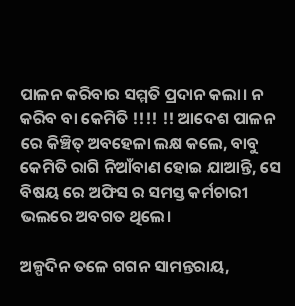ପାଳନ କରିବାର ସମ୍ମତି ପ୍ରଦାନ କଲା। ନ କରିବ ବା କେମିତି !!!! !! ଆଦେଶ ପାଳନ ରେ କିଞ୍ଚିତ୍ ଅବହେଳା ଲକ୍ଷ କଲେ, ବାବୁ କେମିତି ରାଗି ନିଆଁବାଣ ହୋଇ ଯାଆନ୍ତି, ସେ ବିଷୟ ରେ ଅଫିସ ର ସମସ୍ତ କର୍ମଚାରୀ ଭଲରେ ଅବଗତ ଥିଲେ।

ଅଳ୍ପଦିନ ତଳେ ଗଗନ ସାମନ୍ତରାୟ,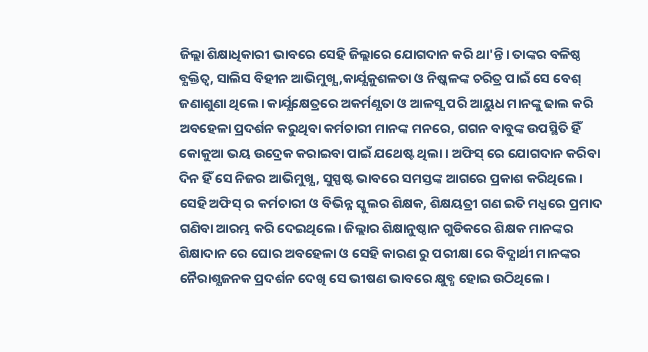ଜିଲ୍ଲା ଶିକ୍ଷାଧିକାରୀ ଭାବରେ ସେହି ଜିଲ୍ଲାରେ ଯୋଗଦାନ କରି ଥା'ନ୍ତି। ତାଙ୍କର ବଳିଷ୍ଠ ବ୍ଯକ୍ତିତ୍ବ, ସାଲିସ ବିହୀନ ଆଭିମୁଖ୍ଯ ,କାର୍ଯ୍ଯକୁଶଳତା ଓ ନିଷ୍କଳଙ୍କ ଚରିତ୍ର ପାଇଁ ସେ ବେଶ୍ ଜଣାଶୁଣା ଥିଲେ। କାର୍ଯ୍ଯକ୍ଷେତ୍ରରେ ଅକର୍ମଣ୍ଯତା ଓ ଆଳସ୍ଯ ପରି ଆୟୁଧ ମାନଙ୍କୁ ଢାଲ କରି ଅବହେଳା ପ୍ରଦର୍ଶନ କରୁଥିବା କର୍ମଚାରୀ ମାନଙ୍କ ମନରେ, ଗଗନ ବାବୁଙ୍କ ଉପସ୍ଥିତି ହିଁ କୋକୁଆ ଭୟ ଉଦ୍ରେକ କରାଇବା ପାଇଁ ଯଥେଷ୍ଟ ଥିଲା। ଅଫିସ୍ ରେ ଯୋଗଦାନ କରିବା ଦିନ ହିଁ ସେ ନିଜର ଆଭିମୁଖ୍ଯ, ସୁସ୍ପଷ୍ଟ ଭାବରେ ସମସ୍ତଙ୍କ ଆଗରେ ପ୍ରକାଶ କରିଥିଲେ। ସେହି ଅଫିସ୍ ର କର୍ମଚାରୀ ଓ ବିଭିନ୍ନ ସ୍କୁଲର ଶିକ୍ଷକ, ଶିକ୍ଷୟତ୍ରୀ ଗଣ ଇତି ମଧ୍ଯରେ ପ୍ରମାଦ ଗଣିବା ଆରମ୍ଭ କରି ଦେଇଥିଲେ। ଜିଲ୍ଲାର ଶିକ୍ଷାନୁଷ୍ଠାନ ଗୁଡିକରେ ଶିକ୍ଷକ ମାନଙ୍କର ଶିକ୍ଷାଦାନ ରେ ଘୋର ଅବହେଳା ଓ ସେହି କାରଣ ରୁ ପରୀକ୍ଷା ରେ ବିଦ୍ଯାର୍ଥୀ ମାନଙ୍କର ନୈରାଶ୍ଯଜନକ ପ୍ରଦର୍ଶନ ଦେଖି ସେ ଭୀଷଣ ଭାବରେ କ୍ଷୁବ୍ଧ ହୋଇ ଉଠିଥିଲେ।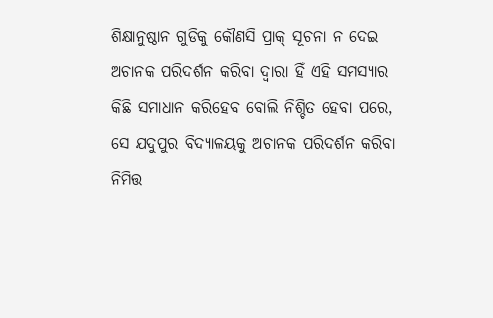ଶିକ୍ଷାନୁଷ୍ଠାନ ଗୁଡିକୁ କୌଣସି ପ୍ରାକ୍ ସୂଚନା ନ ଦେଇ ଅଚାନକ ପରିଦର୍ଶନ କରିବା ଦ୍ବାରା ହିଁ ଏହି ସମସ୍ଯାର କିଛି ସମାଧାନ କରିହେବ ବୋଲି ନିଶ୍ଚିତ ହେବା ପରେ, ସେ ଯଦୁପୁର ବିଦ୍ଯାଳୟକୁ ଅଚାନକ ପରିଦର୍ଶନ କରିବା ନିମିତ୍ତ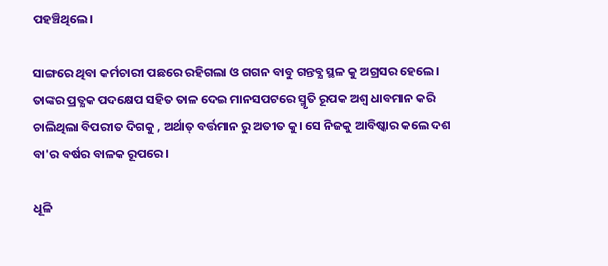ପହଞ୍ଚିଥିଲେ।

ସାଙ୍ଗରେ ଥିବା କର୍ମଚାରୀ ପଛରେ ରହିଗଲା ଓ ଗଗନ ବାବୁ ଗନ୍ତବ୍ଯ ସ୍ଥଳ କୁ ଅଗ୍ରସର ହେଲେ। ତାଙ୍କର ପ୍ରତ୍ଯକ ପଦକ୍ଷେପ ସହିତ ତାଳ ଦେଇ ମାନସପଟରେ ସ୍ମୃତି ରୂପକ ଅଶ୍ବ ଧାବମାନ କରି ଚାଲିଥିଲା ବିପରୀତ ଦିଗକୁ , ଅର୍ଥାତ୍ ବର୍ତ୍ତମାନ ରୁ ଅତୀତ କୁ। ସେ ନିଜକୁ ଆବିଷ୍କାର କଲେ ଦଶ ବା'ର ବର୍ଷର ବାଳକ ରୂପରେ।

ଧୂଳି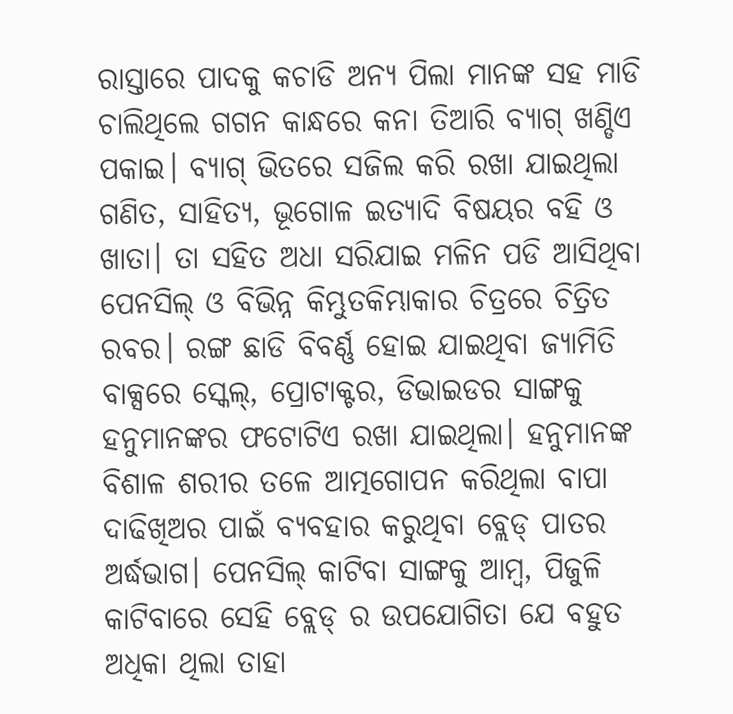ରାସ୍ତାରେ ପାଦକୁ କଚାଡି ଅନ୍ଯ ପିଲା ମାନଙ୍କ ସହ ମାଡି ଚାଲିଥିଲେ ଗଗନ କାନ୍ଧରେ କନା ତିଆରି ବ୍ଯାଗ୍ ଖଣ୍ଡିଏ ପକାଇ। ବ୍ଯାଗ୍ ଭିତରେ ସଜିଲ କରି ରଖା ଯାଇଥିଲା ଗଣିତ, ସାହିତ୍ଯ, ଭୂଗୋଳ ଇତ୍ଯାଦି ବିଷୟର ବହି ଓ ଖାତା। ତା ସହିତ ଅଧା ସରିଯାଇ ମଳିନ ପଡି ଆସିଥିବା ପେନସିଲ୍ ଓ ବିଭିନ୍ନ କିମ୍ଭୁତକିମ୍ଭାକାର ଚିତ୍ରରେ ଚିତ୍ରିତ ରବର। ରଙ୍ଗ ଛାଡି ବିବର୍ଣ୍ଣ ହୋଇ ଯାଇଥିବା ଜ୍ଯାମିତି ବାକ୍ସରେ ସ୍କେଲ୍, ପ୍ରୋଟାକ୍ଟର, ଡିଭାଇଡର ସାଙ୍ଗକୁ ହନୁମାନଙ୍କର ଫଟୋଟିଏ ରଖା ଯାଇଥିଲା। ହନୁମାନଙ୍କ ବିଶାଳ ଶରୀର ତଳେ ଆତ୍ମଗୋପନ କରିଥିଲା ବାପା ଦାଢିଖିଅର ପାଇଁ ବ୍ଯବହାର କରୁଥିବା ବ୍ଲେଡ୍ ପାତର ଅର୍ଦ୍ଧଭାଗ। ପେନସିଲ୍ କାଟିବା ସାଙ୍ଗକୁ ଆମ୍ବ, ପିଜୁଳି କାଟିବାରେ ସେହି ବ୍ଲେଡ୍ ର ଉପଯୋଗିତା ଯେ ବହୁତ ଅଧିକା ଥିଲା ତାହା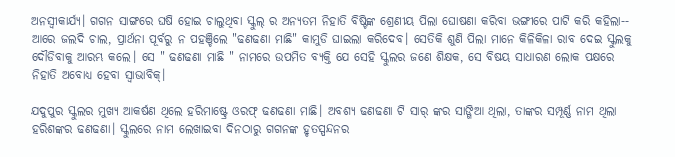ଅନସ୍ବୀକାର୍ଯ୍ଯ। ଗଗନ ସାଙ୍ଗରେ ଘଷି ହୋଇ ଚାଲୁଥିବା ସ୍କୁଲ୍ ର ଅନ୍ଯତମ ନିହାତି ବିଷ୍ଟିଙ୍କ ଶ୍ରେଣୀୟ ପିଲା ଘୋଷଣା କରିବା ଭଙ୍ଗୀରେ ପାଟି କରି କହିଲା-- ଆରେ ଜଲଦି ଚାଲ, ପ୍ରାର୍ଥନା ପୂର୍ବରୁ ନ ପହଞ୍ଚିଲେ "ଢଣଢଣା ମାଛି" କାମୁଡି ଘାଇଲା କରିଦେବ। ସେତିକି ଶୁଣି ପିଲା ମାନେ କିଳିକିଳା ରାବ ଦେଇ ସ୍କୁଲକୁ ଦୌଡିବାକୁ ଆରମ୍ଭ କଲେ। ସେ " ଢଣଢଣା ମାଛି " ନାମରେ ଉପମିତ ବ୍ଯକ୍ତି ଯେ ସେହି ସ୍କୁଲର ଜଣେ ଶିକ୍ଷକ, ସେ ବିଷୟ ସାଧାରଣ ଲୋକ ପକ୍ଷରେ ନିହାତି ଅବୋଧ୍ଯ ହେବା ସ୍ବାଭାବିକ୍।

ଯଦୁପୁର ସ୍କୁଲର ମୁଖ୍ଯ ଆକର୍ଷଣ ଥିଲେ ହରିମାଷ୍ଟ୍ରେ ଓରଫ୍ ଢଣଢଣା ମାଛି। ଅବଶ୍ଯ ଢଣଢଣା ଟି ସାର୍ ଙ୍କର ସାଙ୍ଗିଆ ଥିଲା, ତାଙ୍କର ସମ୍ପୂର୍ଣ୍ଣ ନାମ ଥିଲା ହରିଶଙ୍କର ଢଣଢଣା। ସ୍କୁଲରେ ନାମ ଲେଖାଇବା ଦିନଠାରୁ ଗଗନଙ୍କ ହୃତସ୍ପନ୍ଦନର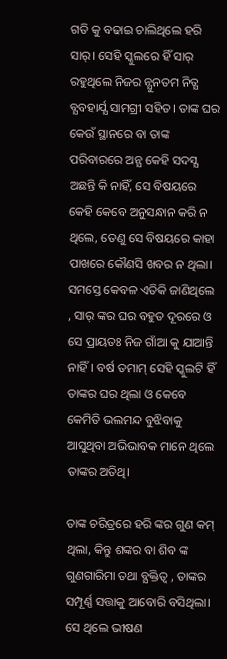ଗତି କୁ ବଢାଇ ଚାଲିଥିଲେ ହରି ସାର୍। ସେହି ସ୍କୁଲରେ ହିଁ ସାର୍ ରହୁଥିଲେ ନିଜର ନ୍ଯୁନତମ ନିତ୍ଯ ବ୍ଯବହାର୍ଯ୍ଯ ସାମଗ୍ରୀ ସହିତ। ତାଙ୍କ ଘର କେଉଁ ସ୍ଥାନରେ ବା ତାଙ୍କ ପରିବାରରେ ଅନ୍ଯ କେହି ସଦସ୍ଯ ଅଛନ୍ତି କି ନାହିଁ, ସେ ବିଷୟରେ କେହି କେବେ ଅନୁସନ୍ଧାନ କରି ନ ଥିଲେ, ତେଣୁ ସେ ବିଷୟରେ କାହା ପାଖରେ କୌଣସି ଖବର ନ ଥିଲା। ସମସ୍ତେ କେବଳ ଏତିକି ଜାଣିଥିଲେ , ସାର୍ ଙ୍କର ଘର ବହୁତ ଦୂରରେ ଓ ସେ ପ୍ରାୟତଃ ନିଜ ଗାଁଆ କୁ ଯାଆନ୍ତି ନାହିଁ। ବର୍ଷ ତମାମ୍ ସେହି ସ୍କୁଲଟି ହିଁ ତାଙ୍କର ଘର ଥିଲା ଓ କେବେ କେମିତି ଭଲମନ୍ଦ ବୁଝିବାକୁ ଆସୁଥିବା ଅଭିଭାବକ ମାନେ ଥିଲେ ତାଙ୍କର ଅତିଥି।

ତାଙ୍କ ଚରିତ୍ରରେ ହରି ଙ୍କର ଗୁଣ କମ୍ ଥିଲା, କିନ୍ତୁ ଶଙ୍କର ବା ଶିବ ଙ୍କ ଗୁଣଗାରିମା ତଥା ବ୍ଯକ୍ତିତ୍ବ , ତାଙ୍କର ସମ୍ପୂର୍ଣ୍ଣ ସତ୍ତାକୁ ଆବୋରି ବସିଥିଲା। ସେ ଥିଲେ ଭୀଷଣ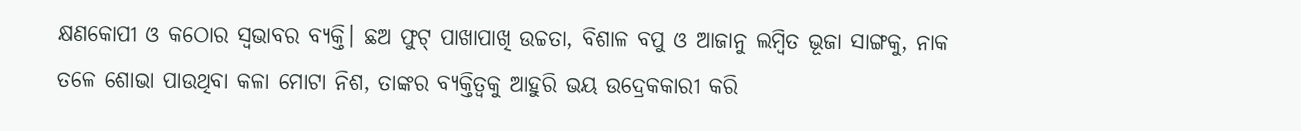କ୍ଷଣକୋପୀ ଓ କଠୋର ସ୍ବଭାବର ବ୍ଯକ୍ତି। ଛଅ ଫୁଟ୍ ପାଖାପାଖି ଉଚ୍ଚତା, ବିଶାଳ ବପୁ ଓ ଆଜାନୁ ଲମ୍ବିତ ଭୂଜା ସାଙ୍ଗକୁ, ନାକ ତଳେ ଶୋଭା ପାଉଥିବା କଳା ମୋଟା ନିଶ, ତାଙ୍କର ବ୍ଯକ୍ତିତ୍ବକୁ ଆହୁରି ଭୟ ଉଦ୍ରେକକାରୀ କରି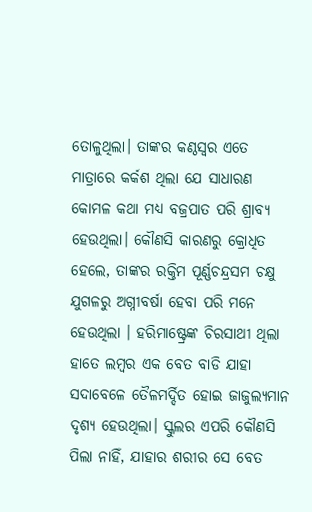ତୋଳୁଥିଲା। ତାଙ୍କର କଣ୍ଠସ୍ବର ଏତେ ମାତ୍ରାରେ କର୍କଶ ଥିଲା ଯେ ସାଧାରଣ କୋମଳ କଥା ମଧ୍ଯ ବଜ୍ରପାତ ପରି ଶ୍ରାବ୍ଯ ହେଉଥିଲା। କୌଣସି କାରଣରୁ କ୍ରୋଧିତ ହେଲେ, ତାଙ୍କର ରକ୍ତିମ ପୂର୍ଣ୍ଣଚନ୍ଦ୍ରସମ ଚକ୍ଷୁ ଯୁଗଳରୁ ଅଗ୍ନୀବର୍ଷା ହେବା ପରି ମନେ ହେଉଥିଲା । ହରିମାଷ୍ଟ୍ରେଙ୍କ ଚିରସାଥୀ ଥିଲା ହାତେ ଲମ୍ବର ଏକ ବେତ ବାଡି ଯାହା ସଦାବେଳେ ତୈଳମର୍ଦ୍ଦିତ ହୋଇ ଜାଜୁଲ୍ଯମାନ ଦୃଶ୍ଯ ହେଉଥିଲା। ସ୍କୁଲର ଏପରି କୌଣସି ପିଲା ନାହିଁ, ଯାହାର ଶରୀର ସେ ବେତ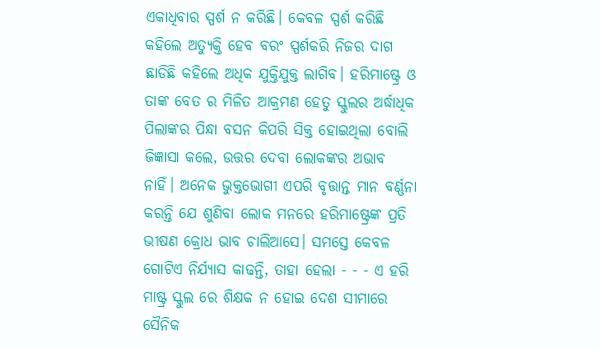ଏକାଧିବାର ସ୍ପର୍ଶ ନ କରିଛି। କେବଳ ସ୍ପର୍ଶ କରିଛି କହିଲେ ଅତ୍ଯୁକ୍ତି ହେବ ବରଂ ସ୍ପର୍ଶକରି ନିଜର ଦାଗ ଛାଡିଛି କହିଲେ ଅଧିକ ଯୁକ୍ତିଯୁକ୍ତ ଲାଗିବ। ହରିମାଷ୍ଟ୍ରେ ଓ ତାଙ୍କ ବେତ ର ମିଳିତ ଆକ୍ରମଣ ହେତୁ ସ୍କୁଲର ଅର୍ଦ୍ଧାଧିକ ପିଲାଙ୍କର ପିନ୍ଧା ବସନ କିପରି ସିକ୍ତ ହୋଇଥିଲା ବୋଲି ଜିଜ୍ଞାସା କଲେ, ଉତ୍ତର ଦେବା ଲୋକଙ୍କର ଅଭାବ ନାହିଁ। ଅନେକ ଭୁକ୍ତଭୋଗୀ ଏପରି ବୃତ୍ତାନ୍ତ ମାନ ବର୍ଣ୍ଣନା କରନ୍ତି ଯେ ଶୁଣିବା ଲୋକ ମନରେ ହରିମାଷ୍ଟ୍ରେଙ୍କ ପ୍ରତି ଭୀଷଣ କ୍ରୋଧ ଭାବ ଚାଲିଆସେ। ସମସ୍ତେ କେବଳ ଗୋଟିଏ ନିର୍ଯ୍ଯାସ କାଢନ୍ତି, ତାହା ହେଲା - - - ଏ ହରି ମାଷ୍ଟ୍ର ସ୍କୁଲ ରେ ଶିକ୍ଷକ ନ ହୋଇ ଦେଶ ସୀମାରେ ସୈନିକ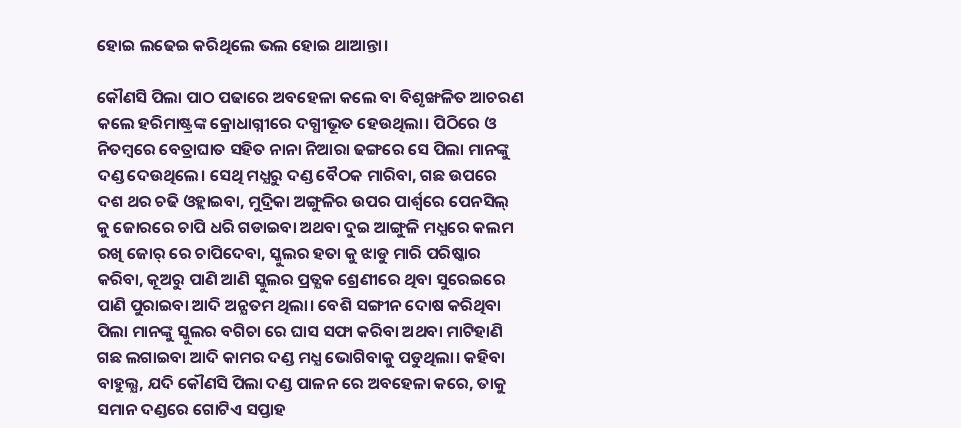ହୋଇ ଲଢେଇ କରିଥିଲେ ଭଲ ହୋଇ ଥାଆନ୍ତା।

କୌଣସି ପିଲା ପାଠ ପଢାରେ ଅବହେଳା କଲେ ବା ବିଶୃଙ୍ଖଳିତ ଆଚରଣ କଲେ ହରିମାଷ୍ଟ୍ରଙ୍କ କ୍ରୋଧାଗ୍ନୀରେ ଦଗ୍ଧୀଭୂତ ହେଉଥିଲା। ପିଠିରେ ଓ ନିତମ୍ବରେ ବେତ୍ରାଘାତ ସହିତ ନାନା ନିଆରା ଢଙ୍ଗରେ ସେ ପିଲା ମାନଙ୍କୁ ଦଣ୍ଡ ଦେଉଥିଲେ। ସେଥି ମଧ୍ଯରୁ ଦଣ୍ଡ ବୈଠକ ମାରିବା, ଗଛ ଉପରେ ଦଶ ଥର ଚଢି ଓହ୍ଲାଇବା, ମୁଦ୍ରିକା ଅଙ୍ଗୁଳିର ଉପର ପାର୍ଶ୍ବରେ ପେନସିଲ୍ କୁ ଜୋରରେ ଚାପି ଧରି ଗଡାଇବା ଅଥବା ଦୁଇ ଆଙ୍ଗୁଳି ମଧ୍ଯରେ କଲମ ରଖି ଜୋର୍ ରେ ଚାପିଦେବା, ସ୍କୁଲର ହତା କୁ ଝାଡୁ ମାରି ପରିଷ୍କାର କରିବା, କୂଅରୁ ପାଣି ଆଣି ସ୍କୁଲର ପ୍ରତ୍ଯକ ଶ୍ରେଣୀରେ ଥିବା ସୁରେଇରେ ପାଣି ପୁରାଇବା ଆଦି ଅନ୍ଯତମ ଥିଲା। ବେଶି ସଙ୍ଗୀନ ଦୋଷ କରିଥିବା ପିଲା ମାନଙ୍କୁ ସ୍କୁଲର ବଗିଚା ରେ ଘାସ ସଫା କରିବା ଅଥବା ମାଟିହାଣି ଗଛ ଲଗାଇବା ଆଦି କାମର ଦଣ୍ଡ ମଧ୍ଯ ଭୋଗିବାକୁ ପଡୁଥିଲା। କହିବା ବାହୁଲ୍ଯ, ଯଦି କୌଣସି ପିଲା ଦଣ୍ଡ ପାଳନ ରେ ଅବହେଳା କରେ, ତାକୁ ସମାନ ଦଣ୍ଡରେ ଗୋଟିଏ ସପ୍ତାହ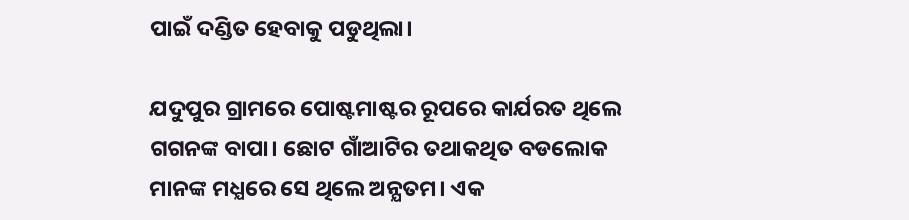ପାଇଁ ଦଣ୍ଡିତ ହେବାକୁ ପଡୁଥିଲା।

ଯଦୁପୁର ଗ୍ରାମରେ ପୋଷ୍ଟମାଷ୍ଟର ରୂପରେ କାର୍ଯରତ ଥିଲେ ଗଗନଙ୍କ ବାପା। ଛୋଟ ଗାଁଆଟିର ତଥାକଥିତ ବଡଲୋକ ମାନଙ୍କ ମଧ୍ଯରେ ସେ ଥିଲେ ଅନ୍ଯତମ। ଏକ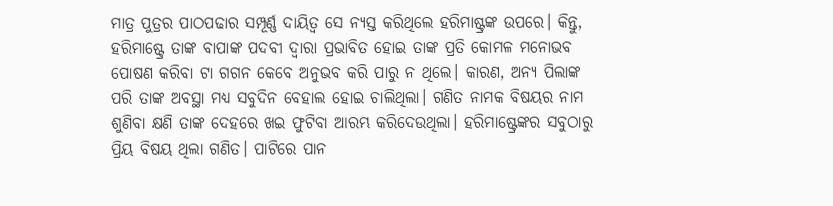ମାତ୍ର ପୁତ୍ରର ପାଠପଢାର ସମ୍ପୂର୍ଣ୍ଣ ଦାୟିତ୍ବ ସେ ନ୍ଯସ୍ତ କରିଥିଲେ ହରିମାଷ୍ଟ୍ରଙ୍କ ଉପରେ। କିନ୍ତୁ, ହରିମାଷ୍ଟ୍ରେ ତାଙ୍କ ବାପାଙ୍କ ପଦବୀ ଦ୍ବାରା ପ୍ରଭାବିତ ହୋଇ ତାଙ୍କ ପ୍ରତି କୋମଳ ମନୋଭବ ପୋଷଣ କରିବା ଟା ଗଗନ କେବେ ଅନୁଭବ କରି ପାରୁ ନ ଥିଲେ। କାରଣ, ଅନ୍ଯ ପିଲାଙ୍କ ପରି ତାଙ୍କ ଅବସ୍ଥା ମଧ୍ଯ ସବୁଦିନ ବେହାଲ ହୋଇ ଚାଲିଥିଲା। ଗଣିତ ନାମକ ବିଷୟର ନାମ ଶୁଣିବା କ୍ଷଣି ତାଙ୍କ ଦେହରେ ଖଇ ଫୁଟିବା ଆରମ୍ଭ କରିଦେଉଥିଲା। ହରିମାଷ୍ଟ୍ରେଙ୍କର ସବୁଠାରୁ ପ୍ରିୟ ବିଷୟ ଥିଲା ଗଣିତ। ପାଟିରେ ପାନ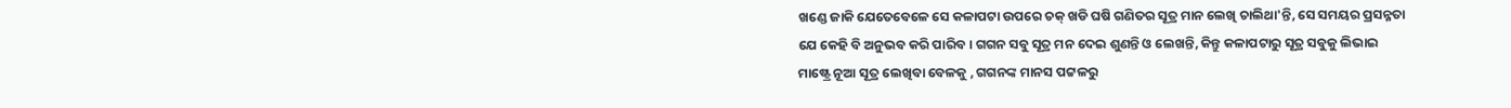ଖଣ୍ଡେ ଜାକି ଯେତେବେଳେ ସେ କଳାପଟା ଉପରେ ଚକ୍ ଖଡି ଘଷି ଗଣିତର ସୂତ୍ର ମାନ ଲେଖି ଚାଲିଥା'ନ୍ତି, ସେ ସମୟର ପ୍ରସନ୍ନତା ଯେ କେହି ବି ଅନୁଭବ କରି ପାରିବ। ଗଗନ ସବୁ ସୂତ୍ର ମନ ଦେଇ ଶୁଣନ୍ତି ଓ ଲେଖନ୍ତି, କିନ୍ତୁ କଳାପଟାରୁ ସୂତ୍ର ସବୁକୁ ଲିଭାଇ ମାଷ୍ଟ୍ରେ ନୂଆ ସୂତ୍ର ଲେଖିବା ବେଳକୁ , ଗଗନଙ୍କ ମାନସ ପଟ୍ଟଳରୁ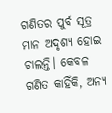ଗଣିତର ପୁର୍ବ ସୂତ୍ର ମାନ ଅଦୃଶ୍ଯ ହୋଇ ଚାଲନ୍ତି। କେବଳ ଗଣିତ କାହିଁକି, ଅନ୍ଯ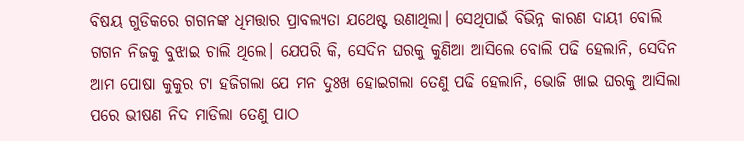ବିଷୟ ଗୁଡିକରେ ଗଗନଙ୍କ ଧିମତ୍ତାର ପ୍ରାବଲ୍ଯତା ଯଥେଷ୍ଟ ଉଣାଥିଲା। ସେଥିପାଇଁ ବିଭିନ୍ନ କାରଣ ଦାୟୀ ବୋଲି ଗଗନ ନିଜକୁ ବୁଝାଇ ଚାଲି ଥିଲେ। ଯେପରି କି, ସେଦିନ ଘରକୁ କୁଣିଆ ଆସିଲେ ବୋଲି ପଢି ହେଲାନି, ସେଦିନ ଆମ ପୋଷା କୁକୁର ଟା ହଜିଗଲା ଯେ ମନ ଦୁଃଖ ହୋଇଗଲା ତେଣୁ ପଢି ହେଲାନି, ଭୋଜି ଖାଇ ଘରକୁ ଆସିଲା ପରେ ଭୀଷଣ ନିଦ ମାଡିଲା ତେଣୁ ପାଠ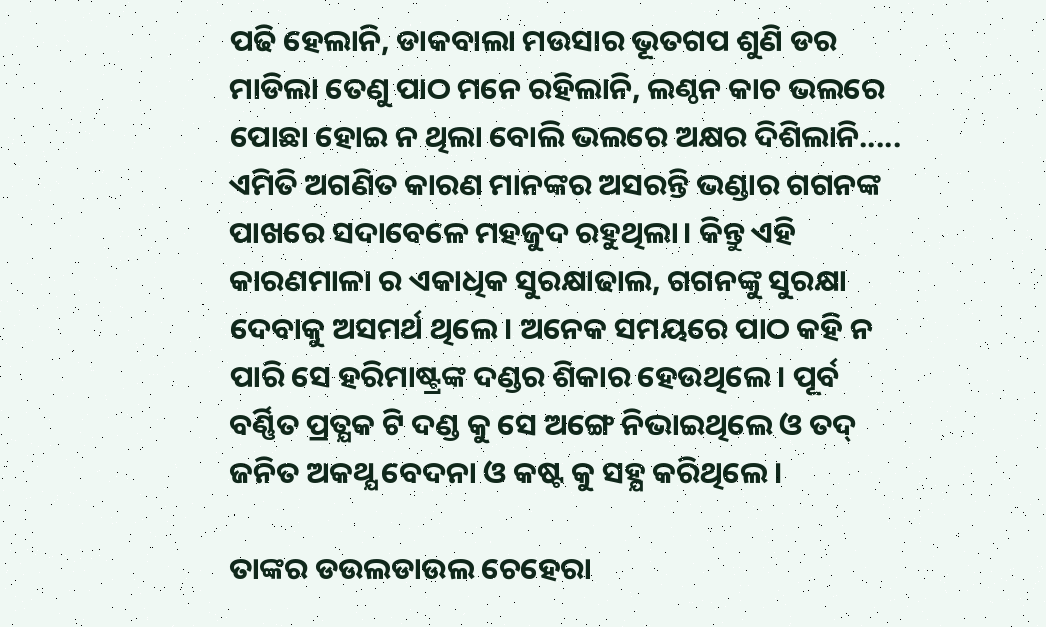ପଢି ହେଲାନି, ଡାକବାଲା ମଉସାର ଭୂତଗପ ଶୁଣି ଡର ମାଡିଲା ତେଣୁ ପାଠ ମନେ ରହିଲାନି, ଲଣ୍ଠନ କାଚ ଭଲରେ ପୋଛା ହୋଇ ନ ଥିଲା ବୋଲି ଭଲରେ ଅକ୍ଷର ଦିଶିଲାନି..... ଏମିତି ଅଗଣିତ କାରଣ ମାନଙ୍କର ଅସରନ୍ତି ଭଣ୍ଡାର ଗଗନଙ୍କ ପାଖରେ ସଦାବେଳେ ମହଜୁଦ ରହୁଥିଲା। କିନ୍ତୁ ଏହି କାରଣମାଳା ର ଏକାଧିକ ସୁରକ୍ଷାଢାଲ, ଗଗନଙ୍କୁ ସୁରକ୍ଷା ଦେବାକୁ ଅସମର୍ଥ ଥିଲେ। ଅନେକ ସମୟରେ ପାଠ କହି ନ ପାରି ସେ ହରିମାଷ୍ଟ୍ରଙ୍କ ଦଣ୍ଡର ଶିକାର ହେଉଥିଲେ। ପୂର୍ବ ବର୍ଣ୍ଣିତ ପ୍ରତ୍ଯକ ଟି ଦଣ୍ଡ କୁ ସେ ଅଙ୍ଗେ ନିଭାଇଥିଲେ ଓ ତଦ୍ ଜନିତ ଅକଥ୍ଯ ବେଦନା ଓ କଷ୍ଟ କୁ ସହ୍ଯ କରିଥିଲେ।

ତାଙ୍କର ଡଉଲଡାଉଲ ଚେହେରା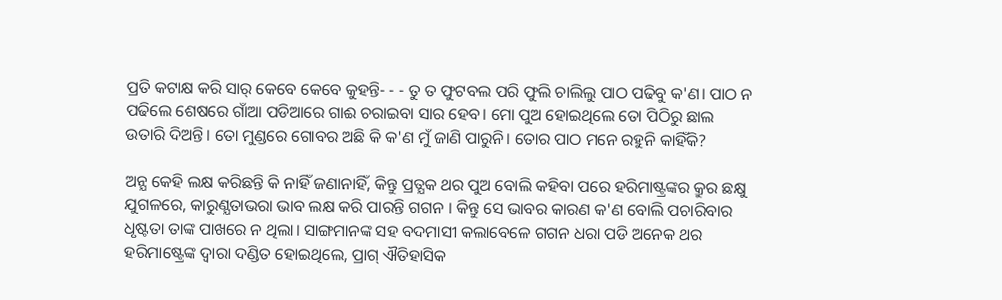ପ୍ରତି କଟାକ୍ଷ କରି ସାର୍ କେବେ କେବେ କୁହନ୍ତି- - - ତୁ ତ ଫୁଟବଲ ପରି ଫୁଲି ଚାଲିଲୁ ପାଠ ପଢିବୁ କ'ଣ। ପାଠ ନ ପଢିଲେ ଶେଷରେ ଗାଁଆ ପଡିଆରେ ଗାଈ ଚରାଇବା ସାର ହେବ। ମୋ ପୁଅ ହୋଇଥିଲେ ତୋ ପିଠିରୁ ଛାଲ ଉତାରି ଦିଅନ୍ତି। ତୋ ମୁଣ୍ଡରେ ଗୋବର ଅଛି କି କ'ଣ ମୁଁ ଜାଣି ପାରୁନି। ତୋର ପାଠ ମନେ ରହୁନି କାହିଁକି?

ଅନ୍ଯ କେହି ଲକ୍ଷ କରିଛନ୍ତି କି ନାହିଁ ଜଣାନାହିଁ, କିନ୍ତୁ ପ୍ରତ୍ଯକ ଥର ପୁଅ ବୋଲି କହିବା ପରେ ହରିମାଷ୍ଟ୍ରଙ୍କର କ୍ରୁର ଛକ୍ଷୁ ଯୁଗଳରେ, କାରୁଣ୍ଯତାଭରା ଭାବ ଲକ୍ଷ କରି ପାରନ୍ତି ଗଗନ । କିନ୍ତୁ ସେ ଭାବର କାରଣ କ'ଣ ବୋଲି ପଚାରିବାର ଧୃଷ୍ଟତା ତାଙ୍କ ପାଖରେ ନ ଥିଲା। ସାଙ୍ଗମାନଙ୍କ ସହ ବଦମାସୀ କଲାବେଳେ ଗଗନ ଧରା ପଡି ଅନେକ ଥର ହରିମାଷ୍ଟ୍ରେଙ୍କ ଦ୍ବାରା ଦଣ୍ଡିତ ହୋଇଥିଲେ, ପ୍ରାଗ୍ ଐତିହାସିକ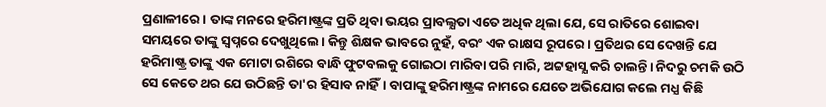ପ୍ରଣାଳୀରେ। ତାଙ୍କ ମନରେ ହରିମାଷ୍ଟ୍ରଙ୍କ ପ୍ରତି ଥିବା ଭୟର ପ୍ରାବଲ୍ଯତା ଏତେ ଅଧିକ ଥିଲା ଯେ, ସେ ରାତିରେ ଶୋଇବା ସମୟରେ ତାଙ୍କୁ ସ୍ବପ୍ନରେ ଦେଖୁଥିଲେ। କିନ୍ତୁ ଶିକ୍ଷକ ଭାବରେ ନୁହଁ, ବରଂ ଏକ ରାକ୍ଷସ ରୂପରେ। ପ୍ରତିଥର ସେ ଦେଖନ୍ତି ଯେ ହରିମାଷ୍ଟ୍ର ତାଙ୍କୁ ଏକ ମୋଟା ରଶିରେ ବାନ୍ଧି ଫୁଟବଲକୁ ଗୋଇଠା ମାରିବା ପରି ମାରି, ଅଟ୍ଟହାସ୍ଯ କରି ଚାଲନ୍ତି। ନିଦରୁ ଚମକି ଉଠି ସେ କେତେ ଥର ଯେ ଉଠିଛନ୍ତି ତା'ର ହିସାବ ନାହିଁ। ବାପାଙ୍କୁ ହରିମାଷ୍ଟ୍ରଙ୍କ ନାମରେ ଯେତେ ଅଭିଯୋଗ କଲେ ମଧ୍ଯ କିଛି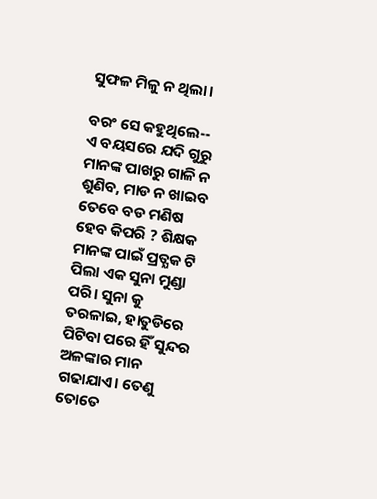ସୁଫଳ ମିଳୁ ନ ଥିଲା।

ବରଂ ସେ କହୁଥିଲେ-- ଏ ବୟସରେ ଯଦି ଗୁରୁ ମାନଙ୍କ ପାଖରୁ ଗାଳି ନ ଶୁଣିବ, ମାଡ ନ ଖାଇବ ତେବେ ବଡ ମଣିଷ ହେବ କିପରି ? ଶିକ୍ଷକ ମାନଙ୍କ ପାଇଁ ପ୍ରତ୍ଯକ ଟି ପିଲା ଏକ ସୁନା ମୁଣ୍ଡା ପରି। ସୁନା କୁ ତରଳାଇ, ହାତୁଡିରେ ପିଟିବା ପରେ ହିଁ ସୁନ୍ଦର ଅଳଙ୍କାର ମାନ ଗଢାଯାଏ। ତେଣୁ ତୋତେ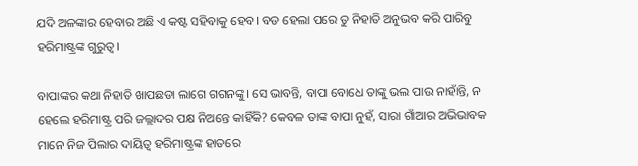ଯଦି ଅଳଙ୍କାର ହେବାର ଅଛି ଏ କଷ୍ଟ ସହିବାକୁ ହେବ। ବଡ ହେଲା ପରେ ତୁ ନିହାତି ଅନୁଭବ କରି ପାରିବୁ ହରିମାଷ୍ଟ୍ରଙ୍କ ଗୁରୁତ୍ବ।

ବାପାଙ୍କର କଥା ନିହାତି ଖାପଛଡା ଲାଗେ ଗଗନଙ୍କୁ। ସେ ଭାବନ୍ତି, ବାପା ବୋଧେ ତାଙ୍କୁ ଭଲ ପାଉ ନାହାଁନ୍ତି, ନ ହେଲେ ହରିମାଷ୍ଟ୍ର ପରି ଜଲ୍ଲାଦର ପକ୍ଷ ନିଅନ୍ତେ କାହିଁକି? କେବଳ ତାଙ୍କ ବାପା ନୁହଁ, ସାରା ଗାଁଆର ଅଭିଭାବକ ମାନେ ନିଜ ପିଲାର ଦାୟିତ୍ବ ହରିମାଷ୍ଟ୍ରଙ୍କ ହାତରେ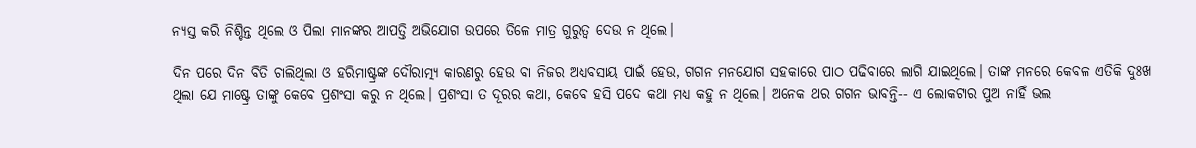ନ୍ଯସ୍ତ କରି ନିଶ୍ଚିନ୍ତ ଥିଲେ ଓ ପିଲା ମାନଙ୍କର ଆପତ୍ତି ଅଭିଯୋଗ ଉପରେ ତିଳେ ମାତ୍ର ଗୁରୁତ୍ବ ଦେଉ ନ ଥିଲେ।

ଦିନ ପରେ ଦିନ ବିତି ଚାଲିଥିଲା ଓ ହରିମାଷ୍ଟ୍ରଙ୍କ ଦୌରାତ୍ମ୍ଯ କାରଣରୁ ହେଉ ବା ନିଜର ଅଧ୍ଯବସାୟ ପାଇଁ ହେଉ, ଗଗନ ମନଯୋଗ ସହକାରେ ପାଠ ପଢିବାରେ ଲାଗି ଯାଇଥିଲେ। ତାଙ୍କ ମନରେ କେବଳ ଏତିକି ଦୁଃଖ ଥିଲା ଯେ ମାଷ୍ଟ୍ରେ ତାଙ୍କୁ କେବେ ପ୍ରଶଂସା କରୁ ନ ଥିଲେ। ପ୍ରଶଂସା ତ ଦୂରର କଥା, କେବେ ହସି ପଦେ କଥା ମଧ୍ଯ କହୁ ନ ଥିଲେ। ଅନେକ ଥର ଗଗନ ଭାବନ୍ତି-- ଏ ଲୋକଟାର ପୁଅ ନାହିଁ ଭଲ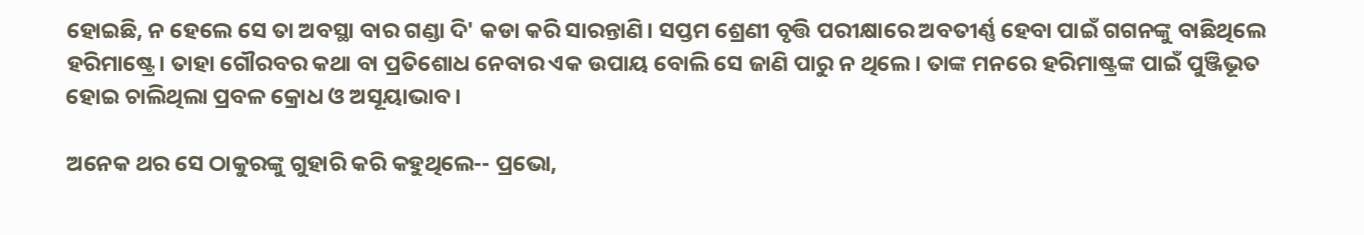ହୋଇଛି, ନ ହେଲେ ସେ ତା ଅବସ୍ଥା ବାର ଗଣ୍ଡା ଦି' କଡା କରି ସାରନ୍ତାଣି। ସପ୍ତମ ଶ୍ରେଣୀ ବୃତ୍ତି ପରୀକ୍ଷାରେ ଅବତୀର୍ଣ୍ଣ ହେବା ପାଇଁ ଗଗନଙ୍କୁ ବାଛିଥିଲେ ହରିମାଷ୍ଟ୍ରେ। ତାହା ଗୌରବର କଥା ବା ପ୍ରତିଶୋଧ ନେବାର ଏକ ଉପାୟ ବୋଲି ସେ ଜାଣି ପାରୁ ନ ଥିଲେ । ତାଙ୍କ ମନରେ ହରିମାଷ୍ଟ୍ରଙ୍କ ପାଇଁ ପୁଞ୍ଜିଭୂତ ହୋଇ ଚାଲିଥିଲା ପ୍ରବଳ କ୍ରୋଧ ଓ ଅସୂୟାଭାବ।

ଅନେକ ଥର ସେ ଠାକୁରଙ୍କୁ ଗୁହାରି କରି କହୁଥିଲେ-- ପ୍ରଭୋ,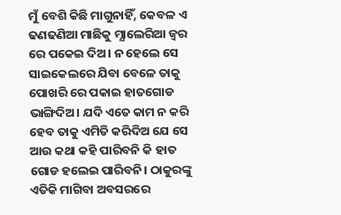ମୁଁ ବେଶି କିଛି ମାଗୁନାହିଁ, କେବଳ ଏ ଢଣଢଣିଆ ମାଛିକୁ ମ୍ଯାଲେରିଆ ଜ୍ବର ରେ ପକେଇ ଦିଅ। ନ ହେଲେ ସେ ସାଇକେଲରେ ଯିବା ବେଳେ ତାକୁ ପୋଖରି ରେ ପକାଇ ହାତଗୋଡ ଭାଙ୍ଗିଦିଅ। ଯଦି ଏତେ କାମ ନ କରି ହେବ ତାକୁ ଏମିତି କରିଦିଅ ଯେ ସେ ଆଉ କଥା କହି ପାରିବନି କି ହାତ ଗୋଡ ହଲେଇ ପାରିବନି। ଠାକୁରଙ୍କୁ ଏତିକି ମାଗିବା ଅବସରରେ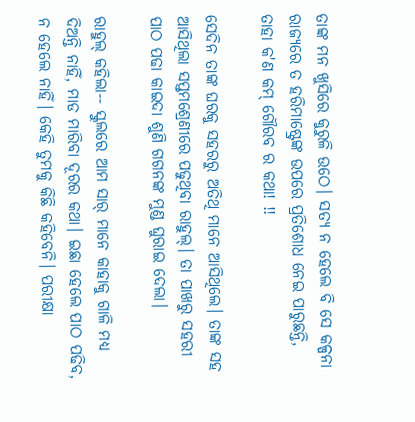ତାଙ୍କ ମନ ଖୁସିରେ କୁରୁଳି ଉଠେ। ସତ୍ଯ ନ ହେଲେ ବି ସେ କଳ୍ପନା ରାଜ୍ଯରେ ତ ହରିମାଷ୍ଟ୍ରେଙ୍କ ଉପରେ ପ୍ରତିଶୋଧ ନେଇ ପାରୁଛନ୍ତି, ତାହା କ'ଣ କମ୍ ଗୌରବ ର କଥା! !!

ସେଦିନ ତାଙ୍କ ଘରକୁ ସହରରୁ ଅତିଥି ମାନେ ଆସିଥିଲେ। ତାଙ୍କ ସହ ଆସିଥିଲା ସପ୍ତମଶ୍ରେଣୀରେ ପଢୁଥିବା ରାହୁଲ୍। ତା ପାଖରୁ ସହରୀ ପାଠ ପଢା କାଇଦା ଶୁଣି ଗଗନଙ୍କ ମୁଣ୍ଡ ଘୁରାଇ ଦେଲା।

ରାହୁଲ୍ କହିଲା-- ସ୍କୁଲରେ ଆମ ସାର୍ ମାନେ କାହାକୁ ଗାଳି ମଧ୍ଯ ଦିଅନ୍ତି ନାହିଁ, ମାଡ ମାରିବା ଦୂରର କଥା। ଇଛା ହେଲେ ପାଠ ପଢିବ, ନ ହେଲେ ନାହିଁ। କେହି ତୁମକୁ କିଛି କହିବେନି। ପରୀକ୍ଷା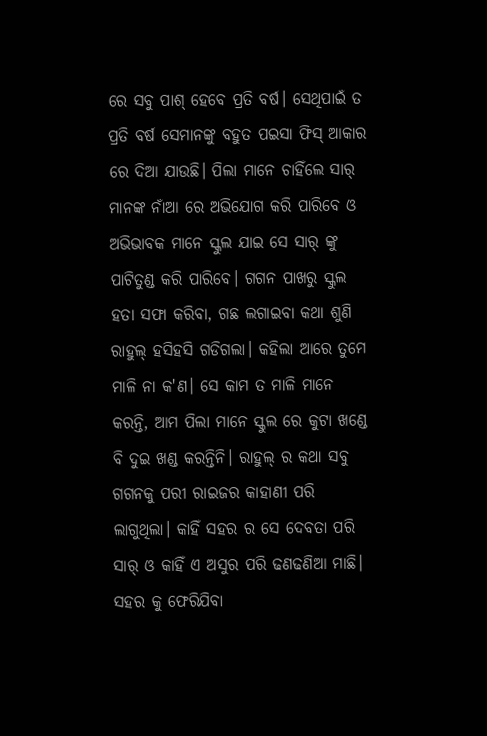ରେ ସବୁ ପାଶ୍ ହେବେ ପ୍ରତି ବର୍ଷ। ସେଥିପାଇଁ ତ ପ୍ରତି ବର୍ଷ ସେମାନଙ୍କୁ ବହୁତ ପଇସା ଫିସ୍ ଆକାର ରେ ଦିଆ ଯାଉଛି। ପିଲା ମାନେ ଚାହିଁଲେ ସାର୍ ମାନଙ୍କ ନାଁଆ ରେ ଅଭିଯୋଗ କରି ପାରିବେ ଓ ଅଭିଭାବକ ମାନେ ସ୍କୁଲ ଯାଇ ସେ ସାର୍ ଙ୍କୁ ପାଟିତୁଣ୍ଡ କରି ପାରିବେ। ଗଗନ ପାଖରୁ ସ୍କୁଲ ହତା ସଫା କରିବା, ଗଛ ଲଗାଇବା କଥା ଶୁଣି ରାହୁଲ୍ ହସିହସି ଗଡିଗଲା। କହିଲା ଆରେ ତୁମେ ମାଳି ନା କ'ଣ। ସେ କାମ ତ ମାଳି ମାନେ କରନ୍ତି, ଆମ ପିଲା ମାନେ ସ୍କୁଲ ରେ କୁଟା ଖଣ୍ଡେ ବି ଦୁଇ ଖଣ୍ଡ କରନ୍ତିନି। ରାହୁଲ୍ ର କଥା ସବୁ ଗଗନକୁ ପରୀ ରାଇଜର କାହାଣୀ ପରି ଲାଗୁଥିଲା। କାହିଁ ସହର ର ସେ ଦେବତା ପରି ସାର୍ ଓ କାହିଁ ଏ ଅସୁର ପରି ଢଣଢଣିଆ ମାଛି। ସହର କୁ ଫେରିଯିବା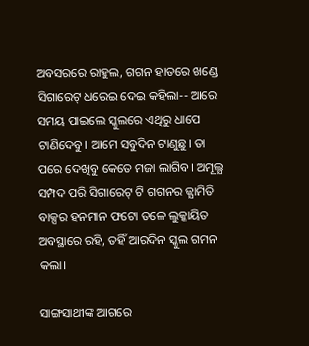ଅବସରରେ ରାହୁଲ, ଗଗନ ହାତରେ ଖଣ୍ଡେ ସିଗାରେଟ୍ ଧରେଇ ଦେଇ କହିଲା-- ଆରେ ସମୟ ପାଇଲେ ସ୍କୁଲରେ ଏଥିରୁ ଧାପେ ଟାଣିଦେବୁ। ଆମେ ସବୁଦିନ ଟାଣୁଛୁ। ତା ପରେ ଦେଖିବୁ କେତେ ମଜା ଲାଗିବ। ଅମୂଲ୍ଯ ସମ୍ପଦ ପରି ସିଗାରେଟ୍ ଟି ଗଗନର ଜ୍ଯାମିତି ବାକ୍ସର ହନମାନ ଫଟୋ ତଳେ ଲୁକ୍କାୟିତ ଅବସ୍ଥାରେ ରହି, ତହିଁ ଆରଦିନ ସ୍କୁଲ ଗମନ କଲା।

ସାଙ୍ଗସାଥୀଙ୍କ ଆଗରେ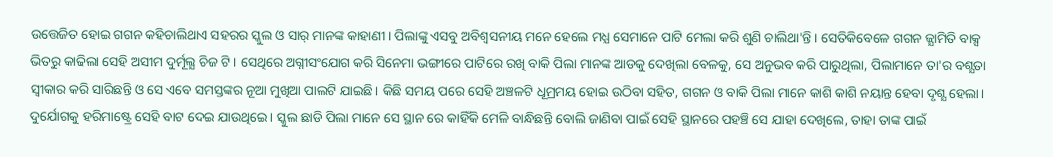ଉତ୍ତେଜିତ ହୋଇ ଗଗନ କହିଚାଲିଥାଏ ସହରର ସ୍କୁଲ ଓ ସାର୍ ମାନଙ୍କ କାହାଣୀ। ପିଲାଙ୍କୁ ଏସବୁ ଅବିଶ୍ବସନୀୟ ମନେ ହେଲେ ମଧ୍ଯ ସେମାନେ ପାଟି ମେଲା କରି ଶୁଣି ଚାଲିଥା'ନ୍ତି । ସେତିକିବେଳେ ଗଗନ ଜ୍ଯାମିତି ବାକ୍ସ ଭିତରୁ କାଢିଲା ସେହି ଅସୀମ ଦୁର୍ମୂଲ୍ଯ ଚିଜ ଟି। ସେଥିରେ ଅଗ୍ନୀସଂଯୋଗ କରି ସିନେମା ଭଙ୍ଗୀରେ ପାଟିରେ ରଖି ବାକି ପିଲା ମାନଙ୍କ ଆଡକୁ ଦେଖିଲା ବେଳକୁ, ସେ ଅନୁଭବ କରି ପାରୁଥିଲା, ପିଲାମାନେ ତା'ର ବଶ୍ଯତା ସ୍ବୀକାର କରି ସାରିଛନ୍ତି ଓ ସେ ଏବେ ସମସ୍ତଙ୍କର ନୂଆ ମୁଖିଆ ପାଲଟି ଯାଇଛି। କିଛି ସମୟ ପରେ ସେହି ଅଞ୍ଚଳଟି ଧୂମ୍ରମୟ ହୋଇ ଉଠିବା ସହିତ, ଗଗନ ଓ ବାକି ପିଲା ମାନେ କାଶି କାଶି ନୟାନ୍ତ ହେବା ଦୃଶ୍ଯ ହେଲା। ଦୁର୍ଯୋଗକୁ ହରିମାଷ୍ଟ୍ରେ ସେହି ବାଟ ଦେଇ ଯାଉଥିଇେ। ସ୍କୁଲ ଛାଡି ପିଲା ମାନେ ସେ ସ୍ଥାନ ରେ କାହିଁକି ମେଳି ବାନ୍ଧିଛନ୍ତି ବୋଲି ଜାଣିବା ପାଇଁ ସେହି ସ୍ଥାନରେ ପହଞ୍ଚି ସେ ଯାହା ଦେଖିଲେ, ତାହା ତାଙ୍କ ପାଇଁ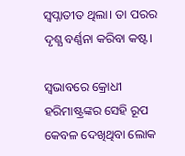ସ୍ବପ୍ନାତୀତ ଥିଲା। ତା ପରର ଦୃଶ୍ଯ ବର୍ଣ୍ଣନା କରିବା କଷ୍ଟ।

ସ୍ବଭାବରେ କ୍ରୋଧୀ ହରିମାଷ୍ଟ୍ରଙ୍କର ସେହି ରୂପ କେବଳ ଦେଖିଥିବା ଲୋକ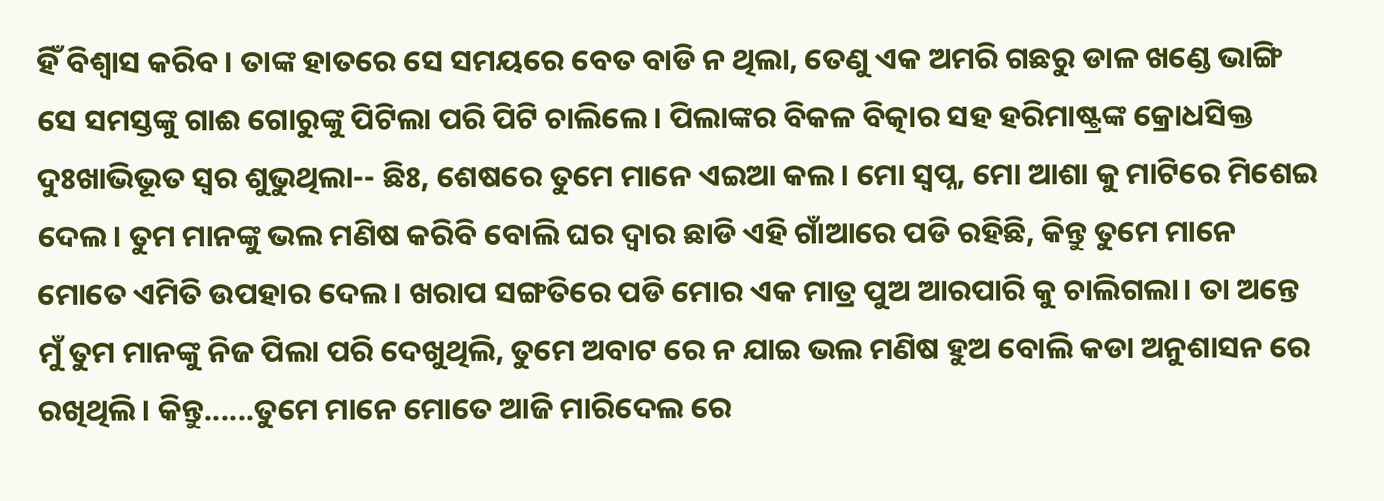ହିଁ ବିଶ୍ବାସ କରିବ। ତାଙ୍କ ହାତରେ ସେ ସମୟରେ ବେତ ବାଡି ନ ଥିଲା, ତେଣୁ ଏକ ଅମରି ଗଛରୁ ଡାଳ ଖଣ୍ଡେ ଭାଙ୍ଗି ସେ ସମସ୍ତଙ୍କୁ ଗାଈ ଗୋରୁଙ୍କୁ ପିଟିଲା ପରି ପିଟି ଚାଲିଲେ। ପିଲାଙ୍କର ବିକଳ ବିତ୍କାର ସହ ହରିମାଷ୍ଟ୍ରଙ୍କ କ୍ରୋଧସିକ୍ତ ଦୁଃଖାଭିଭୂତ ସ୍ବର ଶୁଭୁଥିଲା-- ଛିଃ, ଶେଷରେ ତୁମେ ମାନେ ଏଇଆ କଲ। ମୋ ସ୍ବପ୍ନ, ମୋ ଆଶା କୁ ମାଟିରେ ମିଶେଇ ଦେଲ। ତୁମ ମାନଙ୍କୁ ଭଲ ମଣିଷ କରିବି ବୋଲି ଘର ଦ୍ବାର ଛାଡି ଏହି ଗାଁଆରେ ପଡି ରହିଛି, କିନ୍ତୁ ତୁମେ ମାନେ ମୋତେ ଏମିତି ଉପହାର ଦେଲ। ଖରାପ ସଙ୍ଗତିରେ ପଡି ମୋର ଏକ ମାତ୍ର ପୁଅ ଆରପାରି କୁ ଚାଲିଗଲା। ତା ଅନ୍ତେ ମୁଁ ତୁମ ମାନଙ୍କୁ ନିଜ ପିଲା ପରି ଦେଖୁଥିଲି, ତୁମେ ଅବାଟ ରେ ନ ଯାଇ ଭଲ ମଣିଷ ହୁଅ ବୋଲି କଡା ଅନୁଶାସନ ରେ ରଖିଥିଲି। କିନ୍ତୁ......ତୁମେ ମାନେ ମୋତେ ଆଜି ମାରିଦେଲ ରେ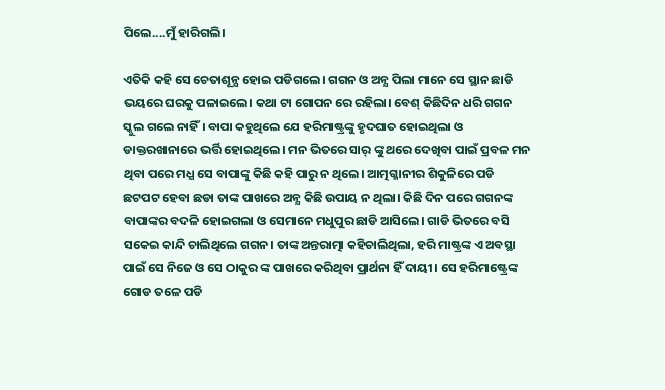ପିଲେ....ମୁଁ ହାରିଗଲି।

ଏତିକି କହି ସେ ଚେତାଶୂନ୍ଯ ହୋଇ ପଡିଗଲେ। ଗଗନ ଓ ଅନ୍ଯ ପିଲା ମାନେ ସେ ସ୍ଥାନ ଛାଡି ଭୟରେ ଘରକୁ ପଳାଇଲେ। କଥା ଟା ଗୋପନ ରେ ରହିଲା। ବେଶ୍ କିଛିଦିନ ଧରି ଗଗନ ସ୍କୁଲ ଗଲେ ନାହିଁ। ବାପା କହୁଥିଲେ ଯେ ହରିମାଷ୍ଟ୍ରଙ୍କୁ ହୃଦଘାତ ହୋଇଥିଲା ଓ ଡାକ୍ତରଖାନାରେ ଭର୍ତ୍ତି ହୋଇଥିଲେ। ମନ ଭିତରେ ସାର୍ ଙ୍କୁ ଥରେ ଦେଖିବା ପାଇଁ ପ୍ରବଳ ମନ ଥିବା ପରେ ମଧ୍ଯ ସେ ବାପାଙ୍କୁ କିଛି କହି ପାରୁ ନ ଥିଲେ। ଆତ୍ମଗ୍ଳାନୀର ଶିକୁଳିରେ ପଡି ଛଟପଟ ହେବା ଛଡା ତାଙ୍କ ପାଖରେ ଅନ୍ଯ କିଛି ଉପାୟ ନ ଥିଲା। କିଛି ଦିନ ପରେ ଗଗନଙ୍କ ବାପାଙ୍କର ବଦଳି ହୋଇଗଲା ଓ ସେମାନେ ମଧୁପୁର ଛାଡି ଆସିଲେ। ଗାଡି ଭିତରେ ବସି ସକେଇ କାନ୍ଦି ଚାଲିଥିଲେ ଗଗନ। ତାଙ୍କ ଅନ୍ତରାତ୍ମା କହିଚାଲିଥିଲା, ହରି ମାଷ୍ଟ୍ରଙ୍କ ଏ ଅବସ୍ଥା ପାଇଁ ସେ ନିଜେ ଓ ସେ ଠାକୁର ଙ୍କ ପାଖରେ କରିଥିବା ପ୍ରାର୍ଥନା ହିଁ ଦାୟୀ। ସେ ହରିମାଷ୍ଟ୍ରେଙ୍କ ଗୋଡ ତଳେ ପଡି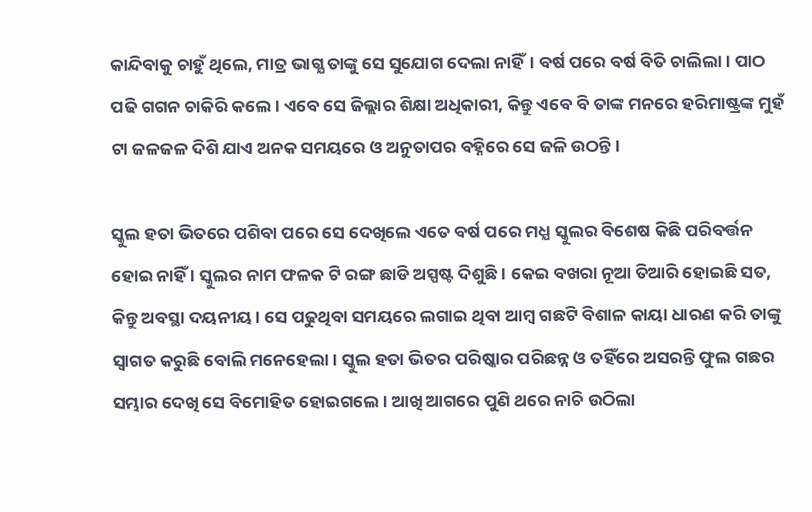କାନ୍ଦିବାକୁ ଚାହୁଁ ଥିଲେ, ମାତ୍ର ଭାଗ୍ଯ ତାଙ୍କୁ ସେ ସୁଯୋଗ ଦେଲା ନାହିଁ। ବର୍ଷ ପରେ ବର୍ଷ ବିତି ଚାଲିଲା। ପାଠ ପଢି ଗଗନ ଚାକିରି କଲେ। ଏବେ ସେ ଜିଲ୍ଲାର ଶିକ୍ଷା ଅଧିକାରୀ, କିନ୍ତୁ ଏବେ ବି ତାଙ୍କ ମନରେ ହରିମାଷ୍ଟ୍ରଙ୍କ ମୁହଁ ଟା ଜଳଜଳ ଦିଶି ଯାଏ ଅନକ ସମୟରେ ଓ ଅନୁତାପର ବହ୍ନିରେ ସେ ଜଳି ଉଠନ୍ତି।

ସ୍କୁଲ ହତା ଭିତରେ ପଶିବା ପରେ ସେ ଦେଖିଲେ ଏତେ ବର୍ଷ ପରେ ମଧ୍ଯ ସ୍କୁଲର ବିଶେଷ କିଛି ପରିବର୍ତ୍ତନ ହୋଇ ନାହିଁ । ସ୍କୁଲର ନାମ ଫଳକ ଟି ରଙ୍ଗ ଛାଡି ଅସ୍ପଷ୍ଟ ଦିଶୁଛି। କେଇ ବଖରା ନୂଆ ତିଆରି ହୋଇଛି ସତ, କିନ୍ତୁ ଅବସ୍ଥା ଦୟନୀୟ। ସେ ପଢୁଥିବା ସମୟରେ ଲଗାଇ ଥିବା ଆମ୍ବ ଗଛଟି ବିଶାଳ କାୟା ଧାରଣ କରି ତାଙ୍କୁ ସ୍ବାଗତ କରୁଛି ବୋଲି ମନେହେଲା। ସ୍କୁଲ ହତା ଭିତର ପରିଷ୍କାର ପରିଛନ୍ନ ଓ ତହିଁରେ ଅସରନ୍ତି ଫୁଲ ଗଛର ସମ୍ଭାର ଦେଖି ସେ ବିମୋହିତ ହୋଇଗଲେ। ଆଖି ଆଗରେ ପୁଣି ଥରେ ନାଚି ଉଠିଲା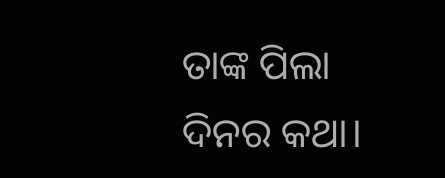ତାଙ୍କ ପିଲା ଦିନର କଥା।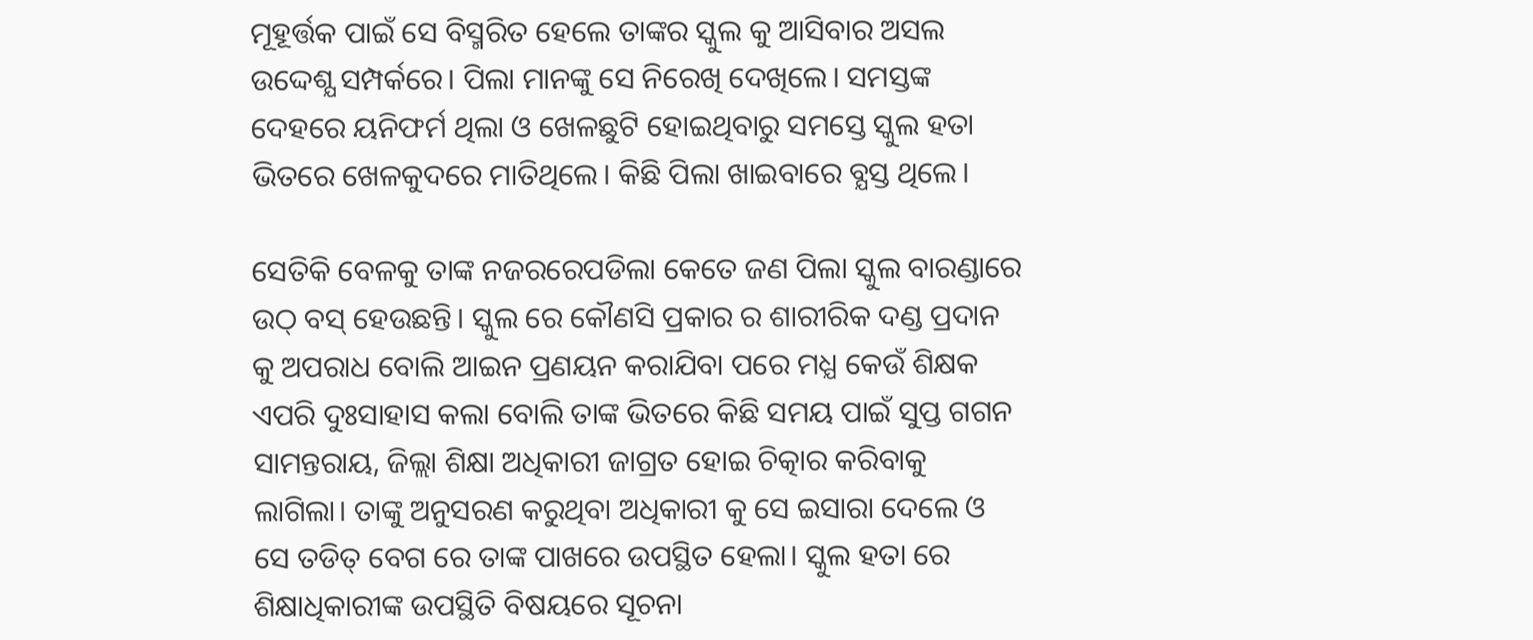ମୂହୂର୍ତ୍ତକ ପାଇଁ ସେ ବିସ୍ମରିତ ହେଲେ ତାଙ୍କର ସ୍କୁଲ କୁ ଆସିବାର ଅସଲ ଉଦ୍ଦେଶ୍ଯ ସମ୍ପର୍କରେ। ପିଲା ମାନଙ୍କୁ ସେ ନିରେଖି ଦେଖିଲେ। ସମସ୍ତଙ୍କ ଦେହରେ ୟନିଫର୍ମ ଥିଲା ଓ ଖେଳଛୁଟି ହୋଇଥିବାରୁ ସମସ୍ତେ ସ୍କୁଲ ହତା ଭିତରେ ଖେଳକୁଦରେ ମାତିଥିଲେ। କିଛି ପିଲା ଖାଇବାରେ ବ୍ଯସ୍ତ ଥିଲେ।

ସେତିକି ବେଳକୁ ତାଙ୍କ ନଜରରେପଡିଲା କେତେ ଜଣ ପିଲା ସ୍କୁଲ ବାରଣ୍ଡାରେ ଉଠ୍ ବସ୍ ହେଉଛନ୍ତି। ସ୍କୁଲ ରେ କୌଣସି ପ୍ରକାର ର ଶାରୀରିକ ଦଣ୍ଡ ପ୍ରଦାନ କୁ ଅପରାଧ ବୋଲି ଆଇନ ପ୍ରଣୟନ କରାଯିବା ପରେ ମଧ୍ଯ କେଉଁ ଶିକ୍ଷକ ଏପରି ଦୁଃସାହାସ କଲା ବୋଲି ତାଙ୍କ ଭିତରେ କିଛି ସମୟ ପାଇଁ ସୁପ୍ତ ଗଗନ ସାମନ୍ତରାୟ, ଜିଲ୍ଲା ଶିକ୍ଷା ଅଧିକାରୀ ଜାଗ୍ରତ ହୋଇ ଚିତ୍କାର କରିବାକୁ ଲାଗିଲା। ତାଙ୍କୁ ଅନୁସରଣ କରୁଥିବା ଅଧିକାରୀ କୁ ସେ ଇସାରା ଦେଲେ ଓ ସେ ତଡିତ୍ ବେଗ ରେ ତାଙ୍କ ପାଖରେ ଉପସ୍ଥିତ ହେଲା। ସ୍କୁଲ ହତା ରେ ଶିକ୍ଷାଧିକାରୀଙ୍କ ଉପସ୍ଥିତି ବିଷୟରେ ସୂଚନା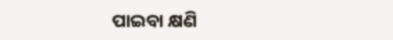ପାଇବା କ୍ଷଣି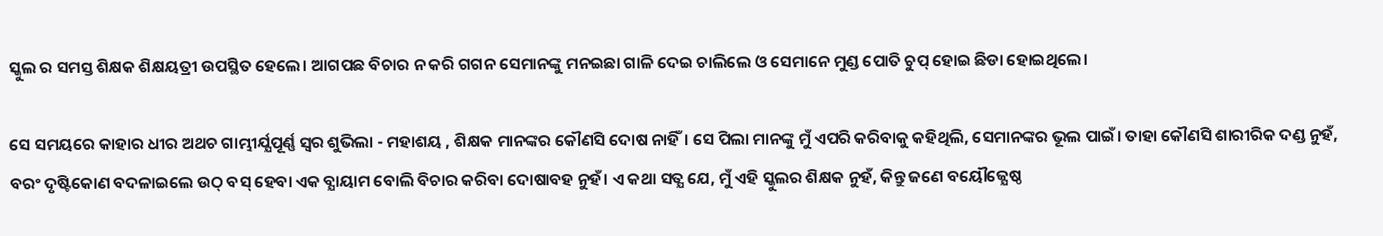ସ୍କୁଲ ର ସମସ୍ତ ଶିକ୍ଷକ ଶିକ୍ଷୟତ୍ରୀ ଉପସ୍ଥିତ ହେଲେ। ଆଗପଛ ବିଚାର ନ କରି ଗଗନ ସେମାନଙ୍କୁ ମନଇଛା ଗାଳି ଦେଇ ଚାଲିଲେ ଓ ସେମାନେ ମୁଣ୍ଡ ପୋତି ଚୁପ୍ ହୋଇ ଛିଡା ହୋଇଥିଲେ।

ସେ ସମୟରେ କାହାର ଧୀର ଅଥଚ ଗାମ୍ଭୀର୍ଯ୍ଯପୂର୍ଣ୍ଣ ସ୍ବର ଶୁଭିଲା - ମହାଶୟ , ଶିକ୍ଷକ ମାନଙ୍କର କୌଣସି ଦୋଷ ନାହିଁ। ସେ ପିଲା ମାନଙ୍କୁ ମୁଁ ଏପରି କରିବାକୁ କହିଥିଲି, ସେମାନଙ୍କର ଭୂଲ ପାଇଁ। ତାହା କୌଣସି ଶାରୀରିକ ଦଣ୍ଡ ନୁହଁ, ବରଂ ଦୃଷ୍ଟିକୋଣ ବଦଳାଇଲେ ଉଠ୍ ବସ୍ ହେବା ଏକ ବ୍ଯାୟାମ ବୋଲି ବିଚାର କରିବା ଦୋଷାବହ ନୁହଁ। ଏ କଥା ସତ୍ଯ ଯେ, ମୁଁ ଏହି ସ୍କୁଲର ଶିକ୍ଷକ ନୁହଁ, କିନ୍ତୁ ଜଣେ ବୟୌଜ୍ଯେଷ୍ଠ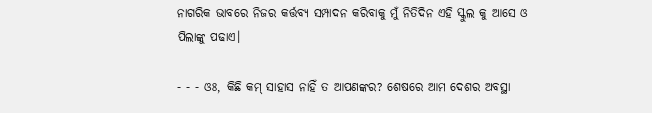ନାଗରିକ ଭାବରେ ନିଜର କର୍ତ୍ତବ୍ଯ ସମ୍ପାଦନ କରିବାକୁ ମୁଁ ନିତିଦିନ ଏହି ସ୍କୁଲ କୁ ଆସେ ଓ ପିଲାଙ୍କୁ ପଢାଏ।

- - - ଓଃ, କିଛି କମ୍ ସାହାସ ନାହିଁ ତ ଆପଣଙ୍କର? ଶେଷରେ ଆମ ଦେଶର ଅବସ୍ଥା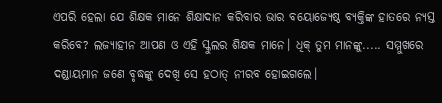ଏପରି ହେଲା ଯେ ଶିକ୍ଷକ ମାନେ ଶିକ୍ଷାଦାନ କରିବାର ଭାର ବୟୋଜ୍ଯେଷ୍ଠ ବ୍ଯକ୍ତିଙ୍କ ହାତରେ ନ୍ଯସ୍ତ କରିବେ? ଲଜ୍ଯାହୀନ ଆପଣ ଓ ଏହି ସ୍କୁଲର ଶିକ୍ଷକ ମାନେ। ଧିକ୍ ତୁମ ମାନଙ୍କୁ..... ସମ୍ମୁଖରେ ଦଣ୍ଡାୟମାନ ଜଣେ ବୃଦ୍ଧଙ୍କୁ ଦେଖି ସେ ହଠାତ୍ ନୀରବ ହୋଇଗଲେ।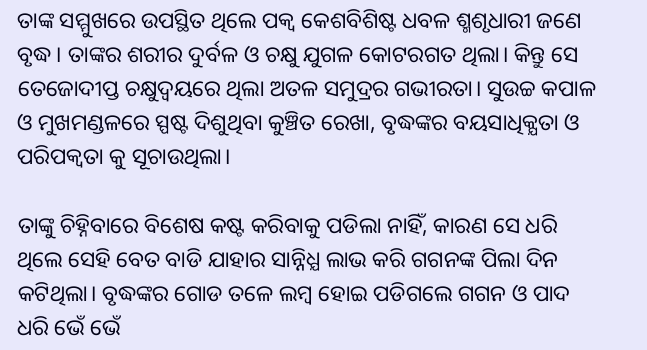ତାଙ୍କ ସମ୍ମୁଖରେ ଉପସ୍ଥିତ ଥିଲେ ପକ୍ବ କେଶବିଶିଷ୍ଟ ଧବଳ ଶ୍ମଶୃଧାରୀ ଜଣେ ବୃଦ୍ଧ। ତାଙ୍କର ଶରୀର ଦୁର୍ବଳ ଓ ଚକ୍ଷୁ ଯୁଗଳ କୋଟରଗତ ଥିଲା। କିନ୍ତୁ ସେ ତେଜୋଦୀପ୍ତ ଚକ୍ଷୁଦ୍ବୟରେ ଥିଲା ଅତଳ ସମୁଦ୍ରର ଗଭୀରତା। ସୁଉଚ୍ଚ କପାଳ ଓ ମୁଖମଣ୍ଡଳରେ ସ୍ପଷ୍ଟ ଦିଶୁଥିବା କୁଞ୍ଚିତ ରେଖା, ବୃଦ୍ଧଙ୍କର ବୟସାଧିକ୍ଯତା ଓ ପରିପକ୍ବତା କୁ ସୂଚାଉଥିଲା।

ତାଙ୍କୁ ଚିହ୍ନିବାରେ ବିଶେଷ କଷ୍ଟ କରିବାକୁ ପଡିଲା ନାହିଁ, କାରଣ ସେ ଧରି ଥିଲେ ସେହି ବେତ ବାଡି ଯାହାର ସାନ୍ନିଧ୍ଯ ଲାଭ କରି ଗଗନଙ୍କ ପିଲା ଦିନ କଟିଥିଲା। ବୃଦ୍ଧଙ୍କର ଗୋଡ ତଳେ ଲମ୍ବ ହୋଇ ପଡିଗଲେ ଗଗନ ଓ ପାଦ ଧରି ଭେଁ ଭେଁ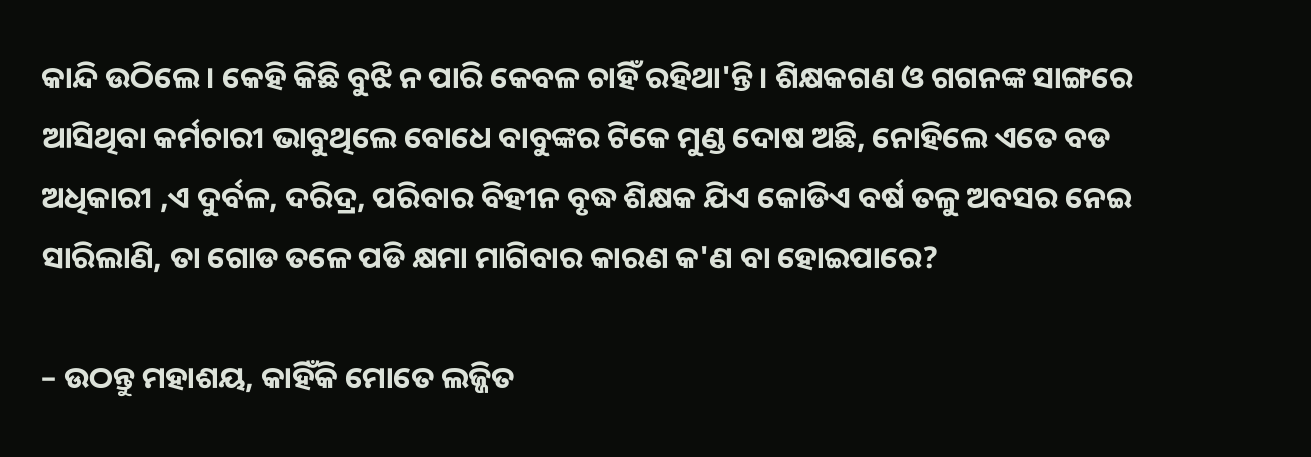କାନ୍ଦି ଉଠିଲେ। କେହି କିଛି ବୁଝି ନ ପାରି କେବଳ ଚାହିଁ ରହିଥା'ନ୍ତି। ଶିକ୍ଷକଗଣ ଓ ଗଗନଙ୍କ ସାଙ୍ଗରେ ଆସିଥିବା କର୍ମଚାରୀ ଭାବୁଥିଲେ ବୋଧେ ବାବୁଙ୍କର ଟିକେ ମୁଣ୍ଡ ଦୋଷ ଅଛି, ନୋହିଲେ ଏତେ ବଡ ଅଧିକାରୀ ,ଏ ଦୁର୍ବଳ, ଦରିଦ୍ର, ପରିବାର ବିହୀନ ବୃଦ୍ଧ ଶିକ୍ଷକ ଯିଏ କୋଡିଏ ବର୍ଷ ତଳୁ ଅବସର ନେଇ ସାରିଲାଣି, ତା ଗୋଡ ତଳେ ପଡି କ୍ଷମା ମାଗିବାର କାରଣ କ'ଣ ବା ହୋଇପାରେ?

– ଉଠନ୍ତୁ ମହାଶୟ, କାହିଁକି ମୋତେ ଲଜ୍ଜିତ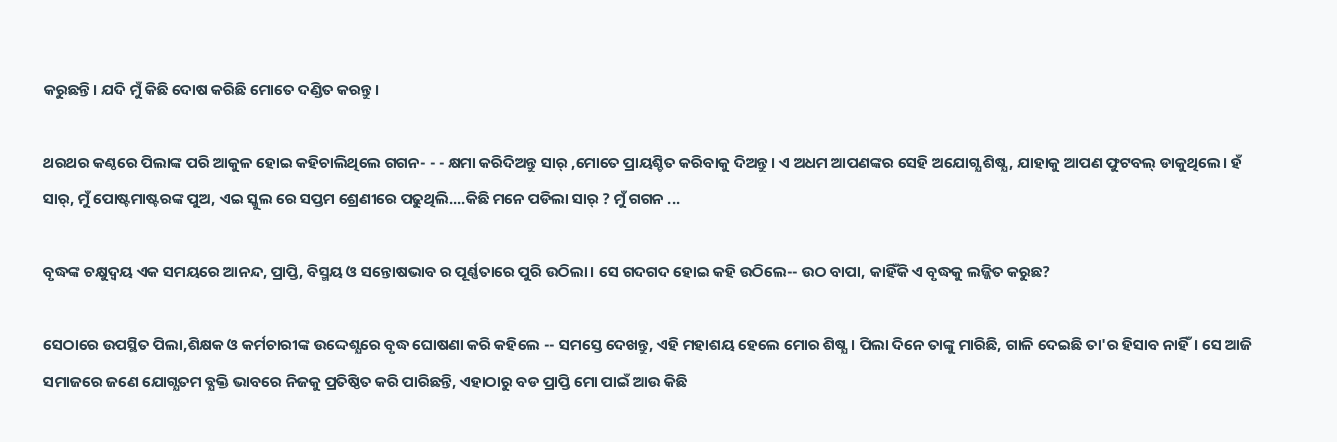କରୁଛନ୍ତି। ଯଦି ମୁଁ କିଛି ଦୋଷ କରିଛି ମୋତେ ଦଣ୍ଡିତ କରନ୍ତୁ।

ଥରଥର କଣ୍ଠରେ ପିଲାଙ୍କ ପରି ଆକୁଳ ହୋଇ କହିଚାଲିଥିଲେ ଗଗନ- - - କ୍ଷମା କରିଦିଅନ୍ତୁ ସାର୍ ,ମୋତେ ପ୍ରାୟଶ୍ଚିତ କରିବାକୁ ଦିଅନ୍ତୁ। ଏ ଅଧମ ଆପଣଙ୍କର ସେହି ଅଯୋଗ୍ଯ ଶିଷ୍ଯ, ଯାହାକୁ ଆପଣ ଫୁଟବଲ୍ ଡାକୁଥିଲେ। ହଁ ସାର୍, ମୁଁ ପୋଷ୍ଟମାଷ୍ଟରଙ୍କ ପୁଅ, ଏଇ ସ୍କୁଲ ରେ ସପ୍ତମ ଶ୍ରେଣୀରେ ପଢୁଥିଲି....କିଛି ମନେ ପଡିଲା ସାର୍ ? ମୁଁ ଗଗନ ...

ବୃଦ୍ଧଙ୍କ ଚକ୍ଷୁଦ୍ବୟ ଏକ ସମୟରେ ଆନନ୍ଦ, ପ୍ରାପ୍ତି, ବିସ୍ମୟ ଓ ସନ୍ତୋଷଭାବ ର ପୂର୍ଣ୍ଣତାରେ ପୁରି ଉଠିଲା। ସେ ଗଦଗଦ ହୋଇ କହି ଉଠିଲେ-- ଉଠ ବାପା, କାହିଁକି ଏ ବୃଦ୍ଧକୁ ଲଜ୍ଜିତ କରୁଛ?

ସେଠାରେ ଉପସ୍ଥିତ ପିଲା,ଶିକ୍ଷକ ଓ କର୍ମଚାରୀଙ୍କ ଉଦ୍ଦେଶ୍ଯରେ ବୃଦ୍ଧ ଘୋଷଣା କରି କହିଲେ -- ସମସ୍ତେ ଦେଖନ୍ତୁ, ଏହି ମହାଶୟ ହେଲେ ମୋର ଶିଷ୍ଯ। ପିଲା ଦିନେ ତାଙ୍କୁ ମାରିଛି, ଗାଳି ଦେଇଛି ତା'ର ହିସାବ ନାହିଁ। ସେ ଆଜି ସମାଜରେ ଜଣେ ଯୋଗ୍ଯତମ ବ୍ଯକ୍ତି ଭାବରେ ନିଜକୁ ପ୍ରତିଷ୍ଠିତ କରି ପାରିଛନ୍ତି, ଏହାଠାରୁ ବଡ ପ୍ରାପ୍ତି ମୋ ପାଇଁ ଆଉ କିଛି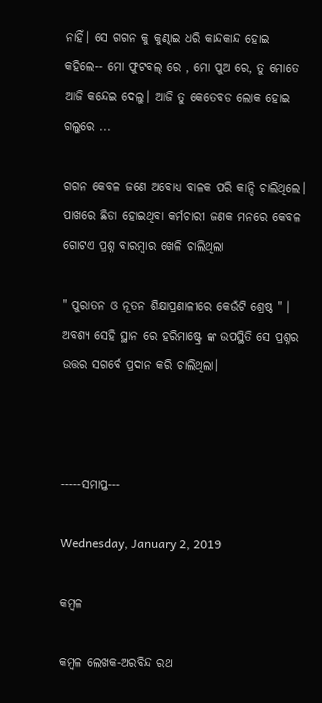ନାହିଁ। ସେ ଗଗନ କୁ କୁଣ୍ଢାଇ ଧରି କାନ୍ଦକାନ୍ଦ ହୋଇ କହିଲେ-- ମୋ ଫୁଟବଲ୍ ରେ , ମୋ ପୁଅ ରେ, ତୁ ମୋତେ ଆଜି କନ୍ଦେଇ ଦେଲୁ। ଆଜି ତୁ କେତେବଡ ଲୋକ ହୋଇ ଗଲୁରେ ...

ଗଗନ କେବଳ ଜଣେ ଅବୋଧ୍ଯ ବାଳକ ପରି କାନ୍ଦି ଚାଲିଥିଲେ। ପାଖରେ ଛିଡା ହୋଇଥିବା କର୍ମଚାରୀ ଜଣକ ମନରେ କେବଳ ଗୋଟଏ ପ୍ରଶ୍ନ ବାରମ୍ବାର ଖେଳି ଚାଲିଥିଲା

" ପୁରାତନ ଓ ନୂତନ ଶିକ୍ଷାପ୍ରଣାଳୀରେ କେଉଁଟି ଶ୍ରେଷ୍ଠ " । ଅବଶ୍ଯ ସେହି ସ୍ଥାନ ରେ ହରିମାଷ୍ଟ୍ରେ ଙ୍କ ଉପସ୍ଥିତି ସେ ପ୍ରଶ୍ନର ଉତ୍ତର ସଗର୍ବେ ପ୍ରଦାନ କରି ଚାଲିଥିଲା।



-----ସମାପ୍ତ---

Wednesday, January 2, 2019

କମ୍ବଳ

କମ୍ବଳ ଲେଖକ-ଅରବିନ୍ଦ ରଥ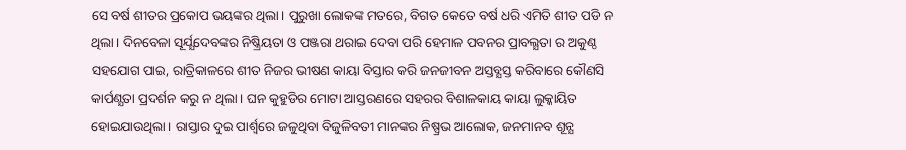ସେ ବର୍ଷ ଶୀତର ପ୍ରକୋପ ଭୟଙ୍କର ଥିଲା। ପୁରୁଖା ଲୋକଙ୍କ ମତରେ, ବିଗତ କେତେ ବର୍ଷ ଧରି ଏମିତି ଶୀତ ପଡି ନ ଥିଲା। ଦିନବେଳା ସୂର୍ଯ୍ଯଦେବଙ୍କର ନିଷ୍କ୍ରିୟତା ଓ ପଞ୍ଜରା ଥରାଇ ଦେବା ପରି ହେମାଳ ପବନର ପ୍ରାବଲ୍ଯତା ର ଅକୁଣ୍ଠ ସହଯୋଗ ପାଇ, ରାତ୍ରିକାଳରେ ଶୀତ ନିଜର ଭୀଷଣ କାୟା ବିସ୍ତାର କରି ଜନଜୀବନ ଅସ୍ତବ୍ଯସ୍ତ କରିବାରେ କୌଣସି କାର୍ପଣ୍ଯତା ପ୍ରଦର୍ଶନ କରୁ ନ ଥିଲା। ଘନ କୁହୁଡିର ମୋଟା ଆସ୍ତରଣରେ ସହରର ବିଶାଳକାୟ କାୟା ଲୁକ୍କାୟିତ ହୋଇଯାଉଥିଲା। ରାସ୍ତାର ଦୁଇ ପାର୍ଶ୍ବରେ ଜଳୁଥିବା ବିଜୁଳିବତୀ ମାନଙ୍କର ନିଷ୍ପ୍ରଭ ଆଲୋକ, ଜନମାନବ ଶୂନ୍ଯ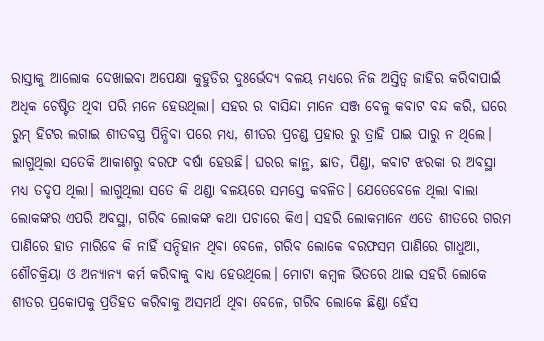ରାସ୍ତାକୁ ଆଲୋକ ଦେଖାଇବା ଅପେକ୍ଷା କୁହୁଡିର ଦୁଃର୍ଭେଦ୍ଯ ବଳୟ ମଧ୍ଯରେ ନିଜ ଅସ୍ତିତ୍ବ ଜାହିର କରିବାପାଇଁ ଅଧିକ ଚେଷ୍ଟିତ ଥିବା ପରି ମନେ ହେଉଥିଲା। ସହର ର ବାସିନ୍ଦା ମାନେ ସଞ୍ଜ ବେଳୁ କବାଟ ବନ୍ଦ କରି, ଘରେ ରୁମ୍ ହିଟର ଲଗାଇ ଶୀତବସ୍ତ୍ର ପିନ୍ଧିବା ପରେ ମଧ୍ଯ, ଶୀତର ପ୍ରଚଣ୍ଡ ପ୍ରହାର ରୁ ତ୍ରାହି ପାଇ ପାରୁ ନ ଥିଲେ। ଲାଗୁଥିଲା ସତେକି ଆକାଶରୁ ବରଫ ବର୍ଷା ହେଉଛି। ଘରର କାନ୍ଥ, ଛାତ, ପିଣ୍ଡା, କବାଟ ଝରକା ର ଅବସ୍ଥା ମଧ୍ଯ ତଦୃପ ଥିଲା। ଲାଗୁଥିଲା ସତେ କି ଥଣ୍ଡା ବଳୟରେ ସମସ୍ତେ କବଳିତ। ଯେତେବେଳେ ଥିଲା ବାଲା ଲୋକଙ୍କର ଏପରି ଅବସ୍ଥା, ଗରିବ ଲୋକଙ୍କ କଥା ପଚାରେ କିଏ। ସହରି ଲୋକମାନେ ଏତେ ଶୀତରେ ଗରମ ପାଣିରେ ହାତ ମାରିବେ କି ନାହିଁ ସନ୍ଦିହାନ ଥିବା ବେଳେ, ଗରିବ ଲୋକେ ବରଫସମ ପାଣିରେ ଗାଧୁଆ, ଶୌଚକ୍ରିୟା ଓ ଅନ୍ଯାନ୍ଯ କର୍ମ କରିବାକୁ ବାଧ୍ଯ ହେଉଥିଲେ। ମୋଟା କମ୍ବଳ ଭିତରେ ଥାଇ ସହରି ଲୋକେ ଶୀତର ପ୍ରକୋପକୁ ପ୍ରତିହତ କରିବାକୁ ଅସମର୍ଥ ଥିବା ବେଳେ, ଗରିବ ଲୋକେ ଛିଣ୍ଡା ହେଁସ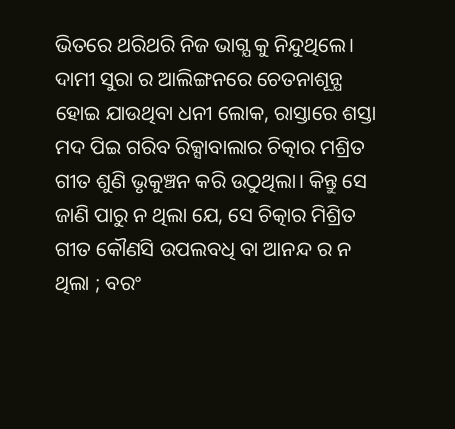ଭିତରେ ଥରିଥରି ନିଜ ଭାଗ୍ଯ କୁ ନିନ୍ଦୁଥିଲେ। ଦାମୀ ସୁରା ର ଆଲିଙ୍ଗନରେ ଚେତନାଶୂନ୍ଯ ହୋଇ ଯାଉଥିବା ଧନୀ ଲୋକ, ରାସ୍ତାରେ ଶସ୍ତା ମଦ ପିଇ ଗରିବ ରିକ୍ସାବାଲାର ଚିତ୍କାର ମଶ୍ରିତ ଗୀତ ଶୁଣି ଭୃକୁଞ୍ଚନ କରି ଉଠୁଥିଲା। କିନ୍ତୁ ସେ ଜାଣି ପାରୁ ନ ଥିଲା ଯେ, ସେ ଚିତ୍କାର ମିଶ୍ରିତ ଗୀତ କୌଣସି ଉପଲବଧି ବା ଆନନ୍ଦ ର ନ ଥିଲା ; ବରଂ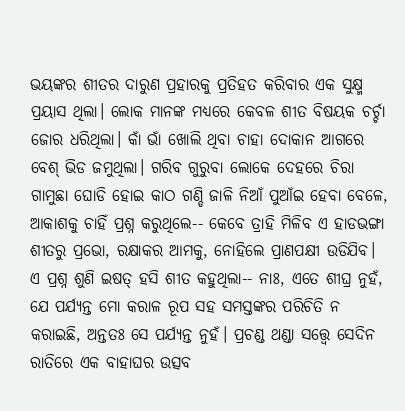ଭୟଙ୍କର ଶୀତର ଦାରୁଣ ପ୍ରହାରକୁ ପ୍ରତିହତ କରିବାର ଏକ ସୁକ୍ଷ୍ମ ପ୍ରୟାସ ଥିଲା। ଲୋକ ମାନଙ୍କ ମଧ୍ଯରେ କେବଳ ଶୀତ ବିଷୟକ ଚର୍ଚ୍ଚା ଜୋର ଧରିଥିଲା। କାଁ ଭାଁ ଖୋଲି ଥିବା ଚାହା ଦୋକାନ ଆଗରେ ବେଶ୍ ଭିଡ ଜମୁଥିଲା। ଗରିବ ଗୁରୁବା ଲୋକେ ଦେହରେ ଚିରା ଗାମୁଛା ଘୋଡି ହୋଇ କାଠ ଗଣ୍ଡି ଜାଳି ନିଆଁ ପୁଆଁଇ ହେବା ବେଳେ, ଆକାଶକୁ ଚାହିଁ ପ୍ରଶ୍ନ କରୁଥିଲେ-- କେବେ ତ୍ରାହି ମିଳିବ ଏ ହାଡଭଙ୍ଗା ଶୀତରୁ ପ୍ରଭୋ, ରକ୍ଷାକର ଆମକୁ, ନୋହିଲେ ପ୍ରାଣପକ୍ଷୀ ଉଡିଯିବ। ଏ ପ୍ରଶ୍ନ ଶୁଣି ଇଷତ୍ ହସି ଶୀତ କହୁଥିଲା-- ନାଃ, ଏତେ ଶୀଘ୍ର ନୁହଁ, ଯେ ପର୍ଯ୍ଯନ୍ତ ମୋ କରାଳ ରୂପ ସହ ସମସ୍ତଙ୍କର ପରିଚିତି ନ କରାଇଛି, ଅନ୍ତତଃ ସେ ପର୍ଯ୍ଯନ୍ତ ନୁହଁ। ପ୍ରଚଣ୍ଡ ଥଣ୍ଡା ସତ୍ତ୍ବେ ସେଦିନ ରାତିରେ ଏକ ବାହାଘର ଉତ୍ସବ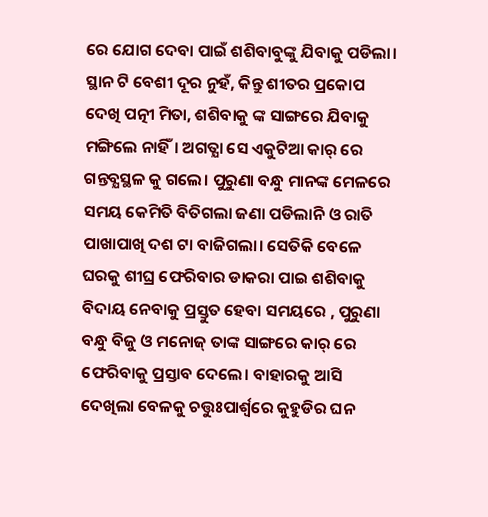ରେ ଯୋଗ ଦେବା ପାଇଁ ଶଶିବାବୁଙ୍କୁ ଯିବାକୁ ପଡିଲା। ସ୍ଥାନ ଟି ବେଶୀ ଦୂର ନୁହଁ, କିନ୍ତୁ ଶୀତର ପ୍ରକୋପ ଦେଖି ପତ୍ନୀ ମିତା, ଶଶିବାକୁ ଙ୍କ ସାଙ୍ଗରେ ଯିବାକୁ ମଙ୍ଗିଲେ ନାହିଁ। ଅଗତ୍ଯା ସେ ଏକୁଟିଆ କାର୍ ରେ ଗନ୍ତବ୍ଯସ୍ଥଳ କୁ ଗଲେ। ପୁରୁଣା ବନ୍ଧୁ ମାନଙ୍କ ମେଳରେ ସମୟ କେମିତି ବିତିଗଲା ଜଣା ପଡିଲାନି ଓ ରାତି ପାଖାପାଖି ଦଶ ଟା ବାଜିଗଲା। ସେତିକି ବେଳେ ଘରକୁ ଶୀଘ୍ର ଫେରିବାର ଡାକରା ପାଇ ଶଶିବାକୁ ବିଦାୟ ନେବାକୁ ପ୍ରସ୍ତୁତ ହେବା ସମୟରେ , ପୁରୁଣା ବନ୍ଧୁ ବିଜୁ ଓ ମନୋଜ୍ ତାଙ୍କ ସାଙ୍ଗରେ କାର୍ ରେ ଫେରିବାକୁ ପ୍ରସ୍ତାବ ଦେଲେ। ବାହାରକୁ ଆସି ଦେଖିଲା ବେଳକୁ ଚତ୍ତୁଃପାର୍ଶ୍ବରେ କୁହୁଡିର ଘନ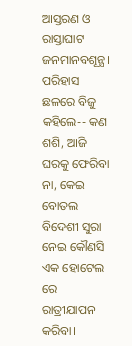ଆସ୍ତରଣ ଓ ରାସ୍ତାଘାଟ ଜନମାନବଶୂନ୍ଯ। ପରିହାସ ଛଳରେ ବିଜୁ କହିଲେ-- କଣ ଶଶି, ଆଜି ଘରକୁ ଫେରିବା ନା, କେଇ ବୋତଲ ବିଦେଶୀ ସୁରା ନେଇ କୌଣସି ଏକ ହୋଟେଲ ରେ ରାତ୍ରୀଯାପନ କରିବା।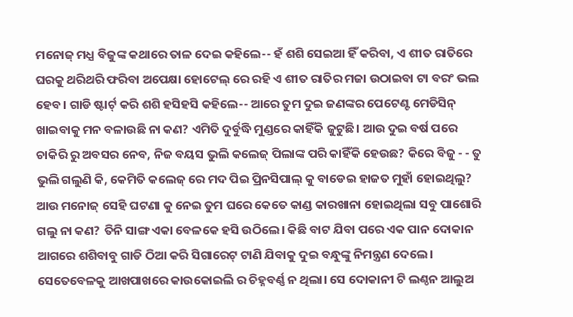ମନୋଜ୍ ମଧ୍ଯ ବିଜୁଙ୍କ କଥାରେ ତାଳ ଦେଇ କହିଲେ-- ହଁ ଶଶି ସେଇଆ ହିଁ କରିବା, ଏ ଶୀତ ରାତିରେ ଘରକୁ ଥରିଥରି ଫରିବା ଅପେକ୍ଷା ହୋଟେଲ୍ ରେ ରହି ଏ ଶୀତ ରାତିର ମଜା ଉଠାଇବା ଟା ବରଂ ଭଲ ହେବ। ଗାଡି ଷ୍ଟାର୍ଟ୍ କରି ଶଶି ହସିହସି କହିଲେ-- ଆରେ ତୁମ ଦୁଇ ଜଣଙ୍କର ପେଟେଣ୍ଟ ମେଡିସିନ୍ ଖାଇବାକୁ ମନ ବଳାଉଛି ନା କଣ? ଏମିତି ଦୁର୍ବୁଦ୍ଧି ମୁଣ୍ଡରେ କାହିଁକି ଜୁଟୁଛି। ଆଉ ଦୁଇ ବର୍ଷ ପରେ ଚାକିରି ରୁ ଅବସର ନେବ, ନିଜ ବୟସ ଭୁଲି କଲେଜ୍ ପିଲାଙ୍କ ପରି କାହିଁକି ହେଉଛ? କିରେ ବିଜୁ - - ତୁ ଭୁଲି ଗଲୁଣି କି, କେମିତି କଲେଜ୍ ରେ ମଦ ପିଇ ପ୍ରିନସିପାଲ୍ କୁ ବାଡେଇ ହାଜତ ମୁହାଁ ହୋଇଥିଲୁ? ଆଉ ମନୋଜ୍ ସେହି ଘଟଣା କୁ ନେଇ ତୁମ ଘରେ କେତେ କାଣ୍ଡ କାରଖାନା ହୋଇଥିଲା ସବୁ ପାଶୋରି ଗଲୁ ନା କଣ? ତିନି ସାଙ୍ଗ ଏକା ବେଳକେ ହସି ଉଠିଲେ। କିଛି ବାଟ ଯିବା ପରେ ଏକ ପାନ ଦୋକାନ ଆଗରେ ଶଶିବାବୁ ଗାଡି ଠିଆ କରି ସିଗାରେଟ୍ ଟାଣି ଯିବାକୁ ଦୁଇ ବନ୍ଧୁଙ୍କୁ ନିମନ୍ତ୍ରଣ ଦେଲେ। ସେତେବେଳକୁ ଆଖପାଖରେ କାଉକୋଇଲି ର ଚିହ୍ନବର୍ଣ୍ଣ ନ ଥିଲା। ସେ ଦୋକାନୀ ଟି ଲଣ୍ଠନ ଆଲୁଅ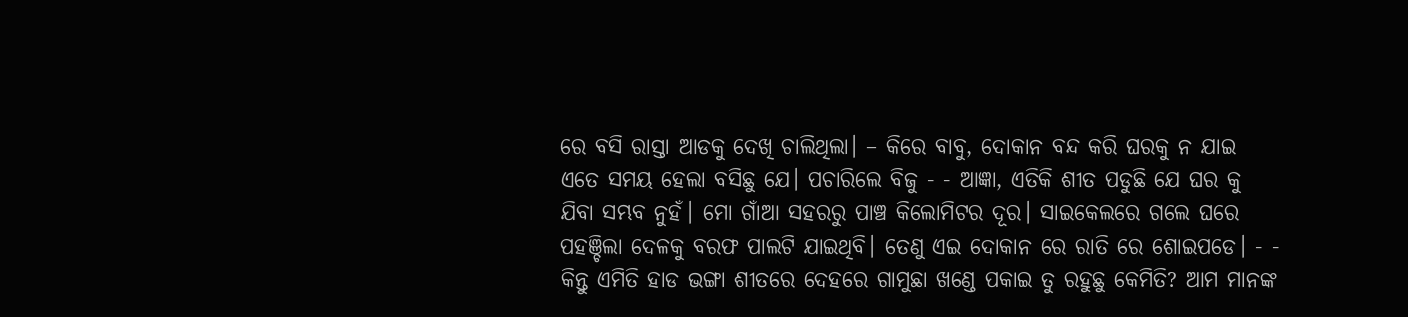ରେ ବସି ରାସ୍ତା ଆଡକୁ ଦେଖି ଚାଲିଥିଲା। – କିରେ ବାବୁ, ଦୋକାନ ବନ୍ଦ କରି ଘରକୁ ନ ଯାଇ ଏତେ ସମୟ ହେଲା ବସିଛୁ ଯେ। ପଚାରିଲେ ବିଜୁ - - ଆଜ୍ଞା, ଏତିକି ଶୀତ ପଡୁଛି ଯେ ଘର କୁ ଯିବା ସମ୍ଭବ ନୁହଁ। ମୋ ଗାଁଆ ସହରରୁ ପାଞ୍ଚ କିଲୋମିଟର ଦୂର। ସାଇକେଲରେ ଗଲେ ଘରେ ପହଞ୍ଚିଲା ଦେଳକୁ ବରଫ ପାଲଟି ଯାଇଥିବି। ତେଣୁ ଏଇ ଦୋକାନ ରେ ରାତି ରେ ଶୋଇପଡେ। - - କିନ୍ତୁ ଏମିତି ହାଡ ଭଙ୍ଗା ଶୀତରେ ଦେହରେ ଗାମୁଛା ଖଣ୍ଡେ ପକାଇ ତୁ ରହୁଛୁ କେମିତି? ଆମ ମାନଙ୍କ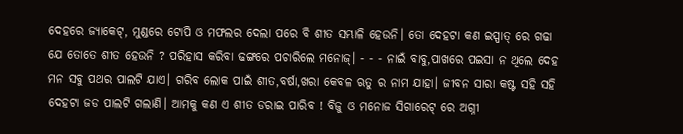ଦେହରେ ଜ୍ଯାକେଟ୍, ମୁଣ୍ଡରେ ଟୋପି ଓ ମଫଲର ଦେଲା ପରେ ବି ଶୀତ ସମ୍ଭାଳି ହେଉନି। ତୋ ଦେହଟା କଣ ଇସ୍ପାତ୍ ରେ ଗଢା ଯେ ତୋତେ ଶୀତ ହେଉନି ? ପରିହାସ କରିବା ଢଙ୍ଗରେ ପଚାରିଲେ ମନୋଜ୍। - - - ନାଇଁ ବାବୁ,ପାଖରେ ପଇସା ନ ଥିଲେ ଦେହ ମନ ସବୁ ପଥର ପାଲଟି ଯାଏ। ଗରିବ ଲୋକ ପାଇଁ ଶୀତ,ବର୍ଷା,ଖରା କେବଳ ଋତୁ ର ନାମ ଯାହା। ଜୀବନ ସାରା କଷ୍ଟ ସହି ସହି ଦେହଟା ଜଡ ପାଲଟି ଗଲାଣି। ଆମକୁ କଣ ଏ ଶୀତ ଡରାଇ ପାରିବ ! ବିଜୁ ଓ ମନୋଜ ସିଗାରେଟ୍ ରେ ଅଗ୍ନୀ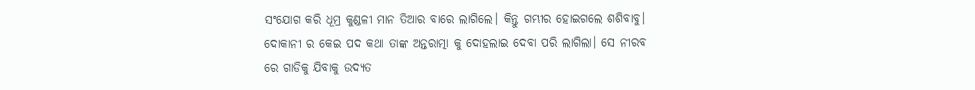ସଂଯୋଗ କରି ଧୂମ୍ର କୁଣ୍ଡଳୀ ମାନ ତିଆର ବାରେ ଲାଗିଲେ। କିନ୍ତୁ ଗମ୍ଭୀର ହୋଇଗଲେ ଶଶିବାବୁ। ଦୋକାନୀ ର କେଇ ପଦ କଥା ତାଙ୍କ ଅନ୍ତରାତ୍ମା କୁ ଦୋହଲାଇ ଦେବା ପରି ଲାଗିଲା। ସେ ନୀରବ ରେ ଗାଡିକୁ ଯିବାକୁ ଉଦ୍ଯତ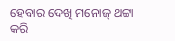ହେବାର ଦେଖି ମନୋଜ୍ ଥଟ୍ଟା କରି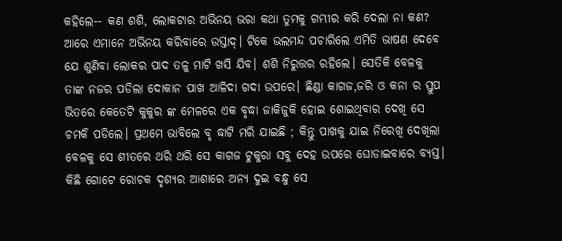କହିଲେ-- କଣ ଶଶି, ଲୋକଟାର ଅଭିନୟ ଭରା କଥା ତୁମକୁ ଗମ୍ଭୀର କରି ଦେଲା ନା କଣ? ଆରେ ଏମାନେ ଅଭିନୟ କରିବାରେ ଉସ୍ତାଦ୍। ଟିକେ ଭଲମନ୍ଦ ପଚାରିଲେ ଏମିତି ଭାଷଣ ଦେବେ ଯେ ଶୁଣିବା ଲୋକର ପାଦ ତଳୁ ମାଟି ଖସି ଯିବ। ଶଶି ନିରୁତ୍ତର ରହିଲେ। ସେତିକି ବେଳକୁ ତାଙ୍କ ନଜର ପଡିଲା ଦୋକାନ ପାଖ ଆଳିଦା ଗଦା ଉପରେ। ଛିଣ୍ଡା କାଗଜ,ଜରି ଓ କନା ର ସ୍ତୁପ ଭିତରେ କେତେଟି କୁକୁର ଙ୍କ ମେଳରେ ଏକ ବୃଦ୍ଧା ଜାକିଜୁକି ହୋଇ ଶୋଇଥିବାର ଦେଖି ସେ ଚମକି ପଡିଲେ। ପ୍ରଥମେ ଭାବିଲେ ବୃ ଦ୍ଧାଟି ମରି ଯାଇଛି ; କିନ୍ତୁ ପାଖକୁ ଯାଇ ନିରେଖି ଦେଖିଲା ବେଳକୁ ସେ ଶୀତରେ ଥରି ଥରି ସେ କାଗଜ ଟୁକୁରା ସବୁ ଦେହ ଉପରେ ଘୋଡାଇବାରେ ବ୍ଯସ୍ତ। କିଛି ଗୋଟେ ରୋଚକ ଦୃଶ୍ଯର ଆଶାରେ ଅନ୍ଯ ଦୁଇ ବନ୍ଧୁ ସେ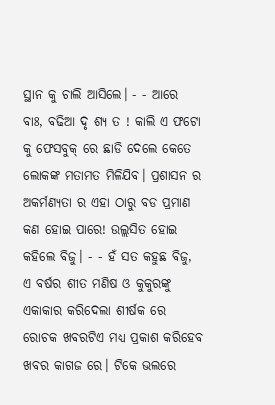ସ୍ଥାନ କୁ ଚାଲି ଆସିଲେ। - - ଆରେ ବାଃ, ବଢିଆ ଦୃ ଶ୍ଯ ତ ! କାଲି ଏ ଫଟୋ କୁ ଫେସବୁକ୍ ରେ ଛାଡି ଦେଲେ କେତେ ଲୋକଙ୍କ ମତାମତ ମିଳିଯିବ। ପ୍ରଶାସନ ର ଅକର୍ମଣ୍ଯତା ର ଏହା ଠାରୁ ବଡ ପ୍ରମାଣ କଣ ହୋଇ ପାରେ! ଉଲ୍ଲସିତ ହୋଇ କହିଲେ ବିଜୁ। - - ହଁ ସତ କହୁଛ ବିଜୁ, ଏ ବର୍ଷର ଶୀତ ମଣିଷ ଓ କୁକୁରଙ୍କୁ ଏକାକାର କରିଦେଲା ଶୀର୍ଷକ ରେ ରୋଚକ ଖବରଟିଏ ମଧ୍ଯ ପ୍ରକାଶ କରିହେବ ଖବର କାଗଜ ରେ। ଟିକେ ଭଲରେ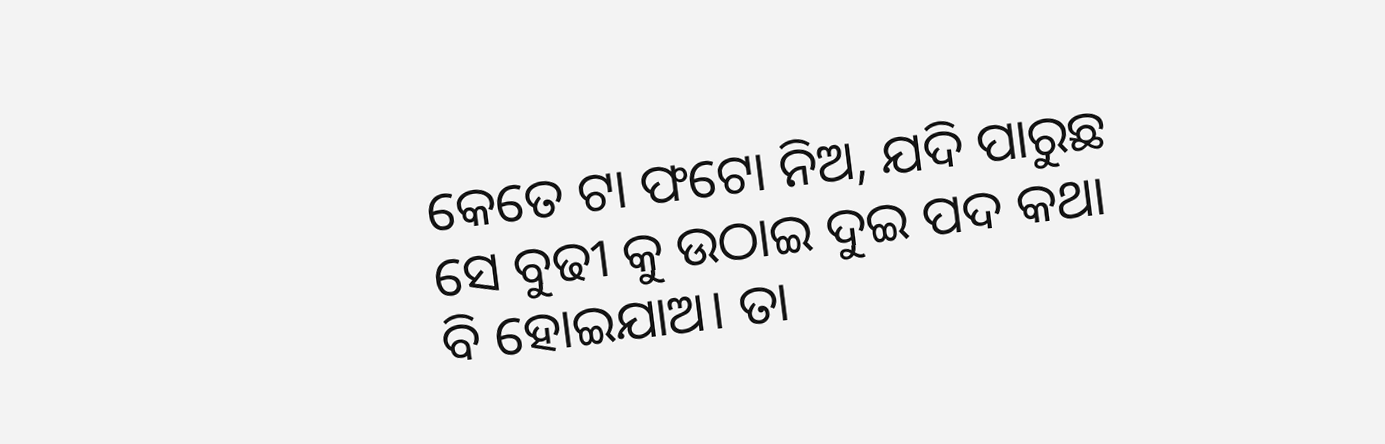କେତେ ଟା ଫଟୋ ନିଅ, ଯଦି ପାରୁଛ ସେ ବୁଢୀ କୁ ଉଠାଇ ଦୁଇ ପଦ କଥା ବି ହୋଇଯାଅ। ତା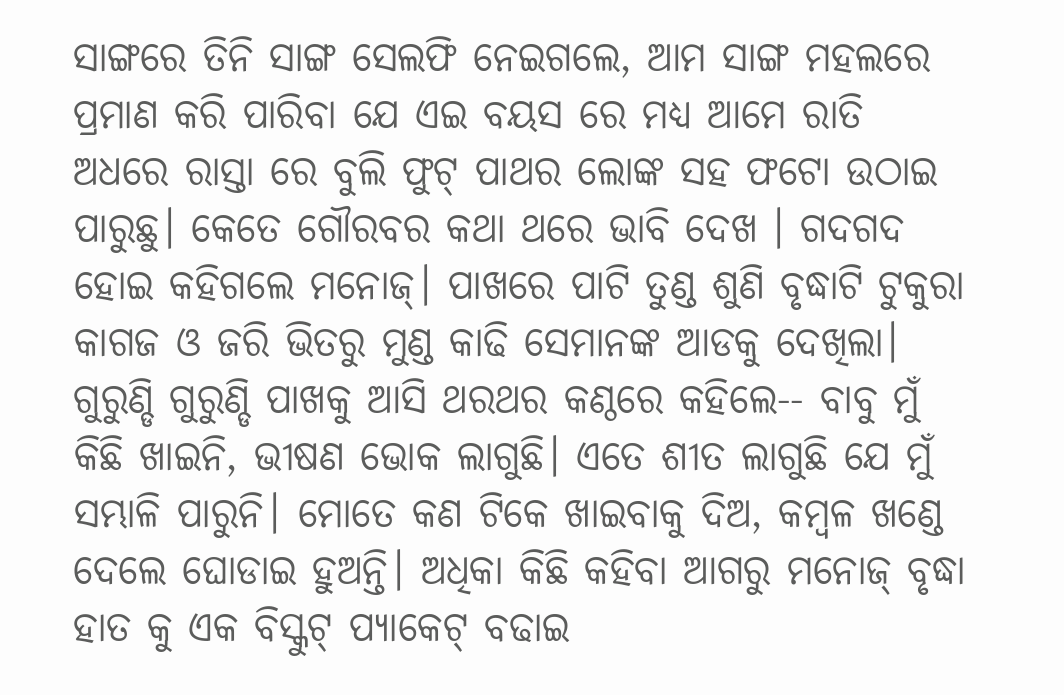ସାଙ୍ଗରେ ତିନି ସାଙ୍ଗ ସେଲଫି ନେଇଗଲେ, ଆମ ସାଙ୍ଗ ମହଲରେ ପ୍ରମାଣ କରି ପାରିବା ଯେ ଏଇ ବୟସ ରେ ମଧ୍ଯ ଆମେ ରାତି ଅଧରେ ରାସ୍ତା ରେ ବୁଲି ଫୁଟ୍ ପାଥର ଲୋଙ୍କ ସହ ଫଟୋ ଉଠାଇ ପାରୁଛୁ। କେତେ ଗୌରବର କଥା ଥରେ ଭାବି ଦେଖ । ଗଦଗଦ ହୋଇ କହିଗଲେ ମନୋଜ୍। ପାଖରେ ପାଟି ତୁଣ୍ଡ ଶୁଣି ବୃଦ୍ଧାଟି ଟୁକୁରା କାଗଜ ଓ ଜରି ଭିତରୁ ମୁଣ୍ଡ କାଢି ସେମାନଙ୍କ ଆଡକୁ ଦେଖିଲା। ଗୁରୁଣ୍ଡି ଗୁରୁଣ୍ଡି ପାଖକୁ ଆସି ଥରଥର କଣ୍ଠରେ କହିଲେ-- ବାବୁ ମୁଁ କିଛି ଖାଇନି, ଭୀଷଣ ଭୋକ ଲାଗୁଛି। ଏତେ ଶୀତ ଲାଗୁଛି ଯେ ମୁଁ ସମ୍ଭାଳି ପାରୁନି। ମୋତେ କଣ ଟିକେ ଖାଇବାକୁ ଦିଅ, କମ୍ବଳ ଖଣ୍ଡେ ଦେଲେ ଘୋଡାଇ ହୁଅନ୍ତି। ଅଧିକା କିଛି କହିବା ଆଗରୁ ମନୋଜ୍ ବୃଦ୍ଧା ହାତ କୁ ଏକ ବିସ୍କୁଟ୍ ପ୍ଯାକେଟ୍ ବଢାଇ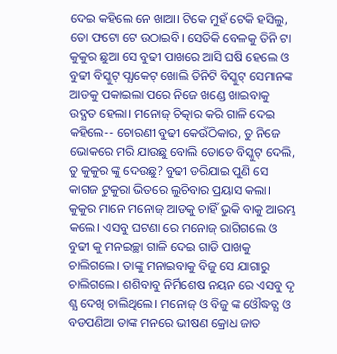ଦେଇ କହିଲେ ନେ ଖାଆ। ଟିକେ ମୁହଁ ଟେକି ହସିଲୁ, ତୋ ଫଟୋ ଟେ ଉଠାଇବି। ସେତିକି ବେଳକୁ ତିନି ଟା କୁକୁର ଛୁଆ ସେ ବୁଢୀ ପାଖରେ ଆସି ଘଷି ହେଲେ ଓ ବୁଢୀ ବିସ୍କୁଟ୍ ପ୍ଯାକେଟ୍ ଖୋଲି ତିନିଟି ବିସ୍କୁଟ୍ ସେମାନଙ୍କ ଆଡକୁ ପକାଇଲା ପରେ ନିଜେ ଖଣ୍ଡେ ଖାଇବାକୁ ଉଦ୍ଯତ ହେଲା। ମନୋଜ୍ ଚିତ୍କାର କରି ଗାଳି ଦେଇ କହିଲେ-- ଚୋରଣୀ ବୁଢୀ କେଉଁଠିକାର, ତୁ ନିଜେ ଭୋକରେ ମରି ଯାଉଛୁ ବୋଲି ତୋତେ ବିସ୍କୁଟ୍ ଦେଲି, ତୁ କୁକୁର ଙ୍କୁ ଦେଉଛୁ? ବୁଢୀ ଡରିଯାଇ ପୁଣି ସେ କାଗଜ ଟୁକୁରା ଭିତରେ ଲୁଚିବାର ପ୍ରୟାସ କଲା। କୁକୁର ମାନେ ମନୋଜ୍ ଆଡକୁ ଚାହିଁ ଭୁକି ବାକୁ ଆରମ୍ଭ କଲେ। ଏସବୁ ଘଟଣା ରେ ମନୋଜ୍ ରାଗିଗଲେ ଓ ବୁଢୀ କୁ ମନଇଚ୍ଛା ଗାଳି ଦେଇ ଗାଡି ପାଖକୁ ଚାଲିଗଲେ। ତାଙ୍କୁ ମନାଇବାକୁ ବିଜୁ ସେ ଯାଗାରୁ ଚାଲିଗଲେ। ଶଶିବାବୁ ନିର୍ମିଶେଷ ନୟନ ରେ ଏସବୁ ଦୃ ଶ୍ଯ ଦେଖି ଚାଲିଥିଲେ। ମନୋଜ୍ ଓ ବିଜୁ ଙ୍କ ଓୌଦ୍ଧତ୍ଯ ଓ ବଡପଣିଆ ତାଙ୍କ ମନରେ ଭୀଷଣ କ୍ରୋଧ ଜାତ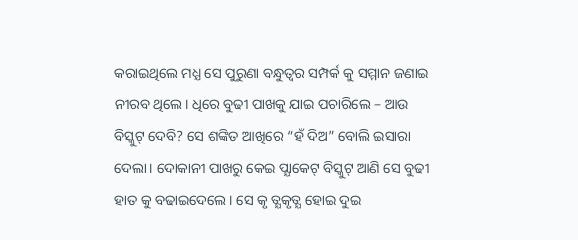କରାଇଥିଲେ ମଧ୍ଯ ସେ ପୁରୁଣା ବନ୍ଧୁତ୍ବର ସମ୍ପର୍କ କୁ ସମ୍ମାନ ଜଣାଇ ନୀରବ ଥିଲେ। ଧିରେ ବୁଢୀ ପାଖକୁ ଯାଇ ପଚାରିଲେ – ଆଉ ବିସ୍କୁଟ୍ ଦେବି? ସେ ଶଙ୍କିତ ଆଖିରେ “ହଁ ଦିଅ” ବୋଲି ଇସାରା ଦେଲା। ଦୋକାନୀ ପାଖରୁ କେଇ ପ୍ଯାକେଟ୍ ବିସ୍କୁଟ୍ ଆଣି ସେ ବୁଢୀ ହାତ କୁ ବଢାଇଦେଲେ। ସେ କୃ ତ୍ଯକୃତ୍ଯ ହୋଇ ଦୁଇ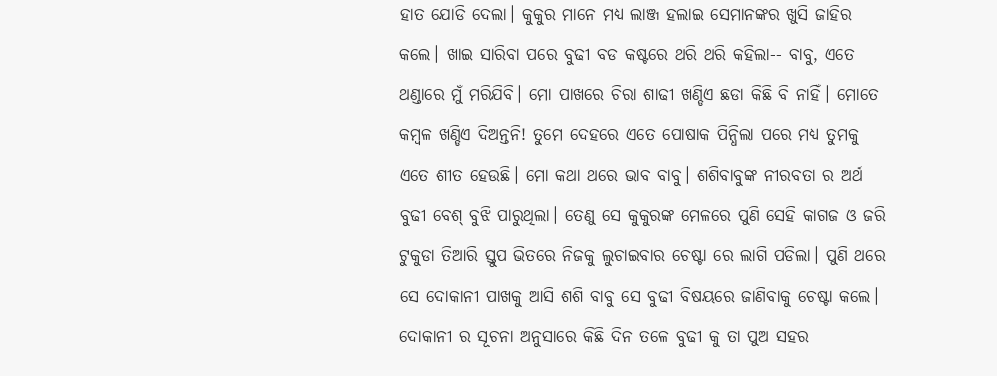ହାତ ଯୋଡି ଦେଲା। କୁକୁର ମାନେ ମଧ୍ଯ ଲାଞ୍ଜ ହଲାଇ ସେମାନଙ୍କର ଖୁସି ଜାହିର କଲେ। ଖାଇ ସାରିବା ପରେ ବୁଢୀ ବଡ କଷ୍ଟରେ ଥରି ଥରି କହିଲା-- ବାବୁ, ଏତେ ଥଣ୍ଡାରେ ମୁଁ ମରିଯିବି। ମୋ ପାଖରେ ଚିରା ଶାଢୀ ଖଣ୍ଡିଏ ଛଡା କିଛି ବି ନାହିଁ। ମୋତେ କମ୍ବଳ ଖଣ୍ଡିଏ ଦିଅନ୍ତନି! ତୁମେ ଦେହରେ ଏତେ ପୋଷାକ ପିନ୍ଧିଲା ପରେ ମଧ୍ଯ ତୁମକୁ ଏତେ ଶୀତ ହେଉଛି। ମୋ କଥା ଥରେ ଭାବ ବାବୁ। ଶଶିବାବୁଙ୍କ ନୀରବତା ର ଅର୍ଥ ବୁଢୀ ବେଶ୍ ବୁଝି ପାରୁଥିଲା। ତେଣୁ ସେ କୁକୁରଙ୍କ ମେଳରେ ପୁଣି ସେହି କାଗଜ ଓ ଜରି ଟୁକୁଡା ତିଆରି ସ୍ତୁପ ଭିତରେ ନିଜକୁ ଲୁଚାଇବାର ଚେଷ୍ଟା ରେ ଲାଗି ପଡିଲା। ପୁଣି ଥରେ ସେ ଦୋକାନୀ ପାଖକୁ ଆସି ଶଶି ବାବୁ ସେ ବୁଢୀ ବିଷୟରେ ଜାଣିବାକୁ ଚେଷ୍ଟା କଲେ। ଦୋକାନୀ ର ସୂଚନା ଅନୁସାରେ କିଛି ଦିନ ତଳେ ବୁଢୀ କୁ ତା ପୁଅ ସହର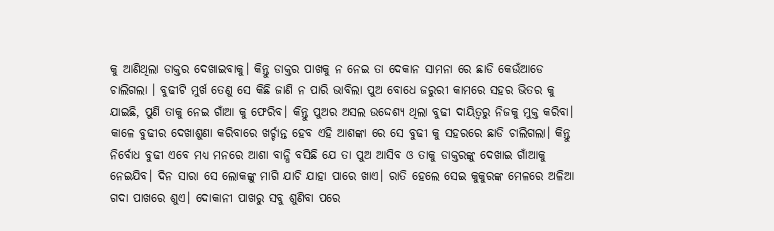କୁ ଆଣିଥିଲା ଡାକ୍ତର ଦେଖାଇବାକୁ। କିନ୍ତୁ ଡାକ୍ତର ପାଖକୁ ନ ନେଇ ତା ଦେକାନ ସାମନା ରେ ଛାଡି କେଉଁଆଡେ ଚାଲିଗଲା । ବୁଢୀଟି ମୁର୍ଖ ତେଣୁ ସେ କିଛି ଜାଣି ନ ପାରି ଭାବିଲା ପୁଅ ବୋଧେ ଜରୁରୀ କାମରେ ସହର ଭିତର କୁ ଯାଇଛି, ପୁଣି ତାକୁ ନେଇ ଗାଁଆ କୁ ଫେରିବ। କିନ୍ତୁ ପୁଅର ଅସଲ ଉଦ୍ଦେଶ୍ଯ ଥିଲା ବୁଢୀ ଦାୟିତ୍ବରୁ ନିଜକୁ ମୁକ୍ତ କରିବା। କାଳେ ବୁଢୀର ଦେଖାଶୁଣା କରିବାରେ ଖର୍ଚ୍ଚାନ୍ତ ହେବ ଏହି ଆଶଙ୍କା ରେ ସେ ବୁଢୀ କୁ ସହରରେ ଛାଡି ଚାଲିଗଲା। କିନ୍ତୁ ନିର୍ବୋଧ ବୁଢୀ ଏବେ ମଧ୍ଯ ମନରେ ଆଶା ବାନ୍ଧି ବସିଛି ଯେ ତା ପୁଅ ଆସିବ ଓ ତାକୁ ଡାକ୍ତରଙ୍କୁ ଦେଖାଇ ଗାଁଆକୁ ନେଇଯିବ। ଦିନ ସାରା ସେ ଲୋକଙ୍କୁ ମାଗି ଯାଚି ଯାହା ପାରେ ଖାଏ। ରାତି ହେଲେ ସେଇ କୁକୁରଙ୍କ ମେଳରେ ଅଳିଆ ଗଦା ପାଖରେ ଶୁଏ। ଦୋକାନୀ ପାଖରୁ ସବୁ ଶୁଣିବା ପରେ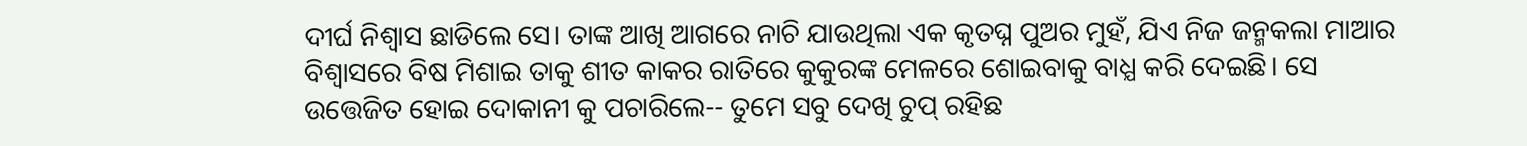ଦୀର୍ଘ ନିଶ୍ବାସ ଛାଡିଲେ ସେ। ତାଙ୍କ ଆଖି ଆଗରେ ନାଚି ଯାଉଥିଲା ଏକ କୃତଘ୍ନ ପୁଅର ମୁହଁ, ଯିଏ ନିଜ ଜନ୍ମକଲା ମାଆର ବିଶ୍ବାସରେ ବିଷ ମିଶାଇ ତାକୁ ଶୀତ କାକର ରାତିରେ କୁକୁରଙ୍କ ମେଳରେ ଶୋଇବାକୁ ବାଧ୍ଯ କରି ଦେଇଛି। ସେ ଉତ୍ତେଜିତ ହୋଇ ଦୋକାନୀ କୁ ପଚାରିଲେ-- ତୁମେ ସବୁ ଦେଖି ଚୁପ୍ ରହିଛ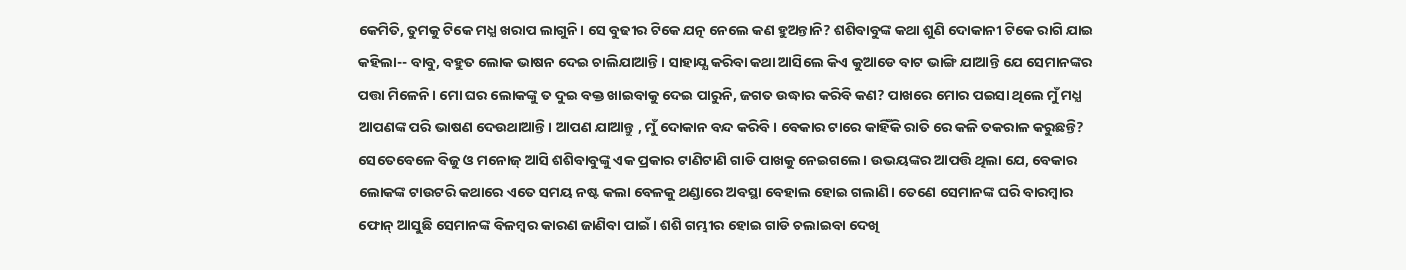କେମିତି, ତୁମକୁ ଟିକେ ମଧ୍ଯ ଖରାପ ଲାଗୁନି। ସେ ବୁଢୀର ଟିକେ ଯତ୍ନ ନେଲେ କଣ ହୁଅନ୍ତାନି? ଶଶିବାବୁଙ୍କ କଥା ଶୁଣି ଦୋକାନୀ ଟିକେ ରାଗି ଯାଇ କହିଲା-- ବାବୁ, ବହୁତ ଲୋକ ଭାଷନ ଦେଇ ଚାଲିଯାଆନ୍ତି। ସାହାଯ୍ଯ କରିବା କଥା ଆସିଲେ କିଏ କୁଆଡେ ବାଟ ଭାଙ୍ଗି ଯାଆନ୍ତି ଯେ ସେମାନଙ୍କର ପତ୍ତା ମିଳେନି। ମୋ ଘର ଲୋକଙ୍କୁ ତ ଦୁଇ ବକ୍ତ ଖାଇବାକୁ ଦେଇ ପାରୁନି, ଜଗତ ଉଦ୍ଧାର କରିବି କଣ? ପାଖରେ ମୋର ପଇସା ଥିଲେ ମୁଁ ମଧ୍ଯ ଆପଣଙ୍କ ପରି ଭାଷଣ ଦେଉଥାଆନ୍ତି। ଆପଣ ଯାଆନ୍ତୁ , ମୁଁ ଦୋକାନ ବନ୍ଦ କରିବି। ବେକାର ଟାରେ କାହିଁକି ରାତି ରେ କଳି ତକରାଳ କରୁଛନ୍ତି? ସେତେବେଳେ ବିଜୁ ଓ ମନୋଜ୍ ଆସି ଶଶିବାବୁଙ୍କୁ ଏକ ପ୍ରକାର ଟାଣିଟାଣି ଗାଡି ପାଖକୁ ନେଇଗଲେ। ଉଭୟଙ୍କର ଆପତ୍ତି ଥିଲା ଯେ, ବେକାର ଲୋକଙ୍କ ଟାଉଟରି କଥାରେ ଏତେ ସମୟ ନଷ୍ଟ କଲା ବେଳକୁ ଥଣ୍ଡାରେ ଅବସ୍ଥା ବେହାଲ ହୋଇ ଗଲାଣି। ତେଣେ ସେମାନଙ୍କ ଘରି ବାରମ୍ବାର ଫୋନ୍ ଆସୁଛି ସେମାନଙ୍କ ବିଳମ୍ବର କାରଣ ଜାଣିବା ପାଇଁ। ଶଶି ଗମ୍ଭୀର ହୋଇ ଗାଡି ଚଲାଇବା ଦେଖି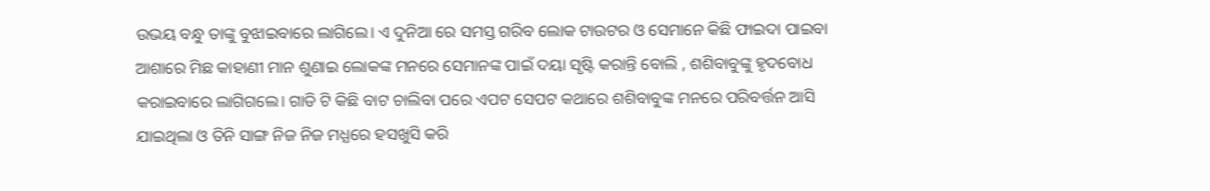ଉଭୟ ବନ୍ଧୁ ତାଙ୍କୁ ବୁଝାଇବାରେ ଲାଗିଲେ। ଏ ଦୁନିଆ ରେ ସମସ୍ତ ଗରିବ ଲୋକ ଟାଉଟର ଓ ସେମାନେ କିଛି ଫାଇଦା ପାଇବା ଆଶାରେ ମିଛ କାହାଣୀ ମାନ ଶୁଣାଇ ଲୋକଙ୍କ ମନରେ ସେମାନଙ୍କ ପାଇଁ ଦୟା ସୃଷ୍ଟି କରାନ୍ତି ବୋଲି , ଶଶିବାବୁଙ୍କୁ ହୃଦବୋଧ କରାଇବାରେ ଲାଗିଗଲେ। ଗାଡି ଟି କିଛି ବାଟ ଚାଲିବା ପରେ ଏପଟ ସେପଟ କଥାରେ ଶଶିବାବୁଙ୍କ ମନରେ ପରିବର୍ତ୍ତନ ଆସି ଯାଇଥିଲା ଓ ତିନି ସାଙ୍ଗ ନିଜ ନିଜ ମଧ୍ଯରେ ହସଖୁସି କରି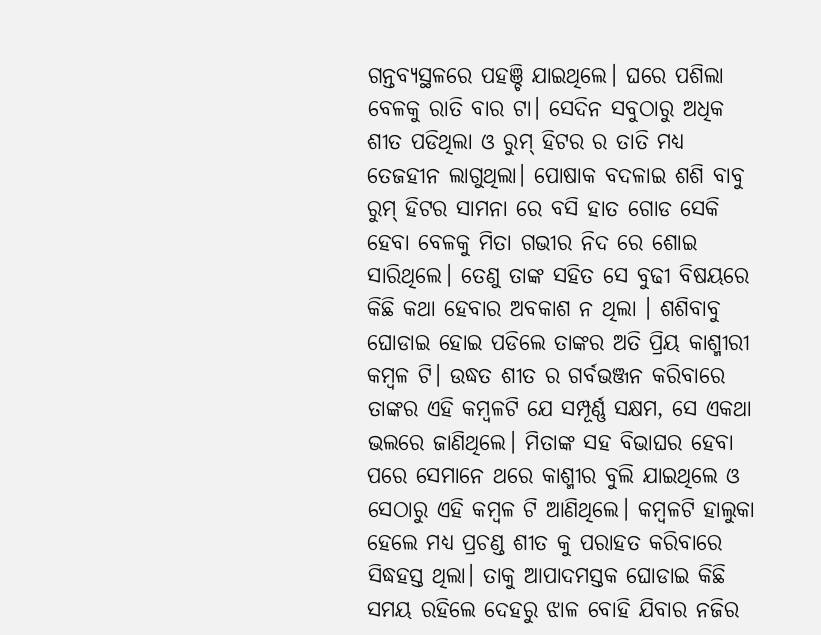ଗନ୍ତବ୍ଯସ୍ଥଳରେ ପହଞ୍ଚି ଯାଇଥିଲେ। ଘରେ ପଶିଲା ବେଳକୁ ରାତି ବାର ଟା। ସେଦିନ ସବୁଠାରୁ ଅଧିକ ଶୀତ ପଡିଥିଲା ଓ ରୁମ୍ ହିଟର ର ତାତି ମଧ୍ଯ ତେଜହୀନ ଲାଗୁଥିଲା। ପୋଷାକ ବଦଳାଇ ଶଶି ବାବୁ ରୁମ୍ ହିଟର ସାମନା ରେ ବସି ହାତ ଗୋଡ ସେକି ହେବା ବେଳକୁ ମିତା ଗଭୀର ନିଦ ରେ ଶୋଇ ସାରିଥିଲେ। ତେଣୁ ତାଙ୍କ ସହିତ ସେ ବୁଢୀ ବିଷୟରେ କିଛି କଥା ହେବାର ଅବକାଶ ନ ଥିଲା । ଶଶିବାବୁ ଘୋଡାଇ ହୋଇ ପଡିଲେ ତାଙ୍କର ଅତି ପ୍ରିୟ କାଶ୍ମୀରୀ କମ୍ବଳ ଟି। ଉଦ୍ଧତ ଶୀତ ର ଗର୍ବଭଞ୍ଜନ କରିବାରେ ତାଙ୍କର ଏହି କମ୍ବଳଟି ଯେ ସମ୍ପୂର୍ଣ୍ଣ ସକ୍ଷମ, ସେ ଏକଥା ଭଲରେ ଜାଣିଥିଲେ। ମିତାଙ୍କ ସହ ବିଭାଘର ହେବା ପରେ ସେମାନେ ଥରେ କାଶ୍ମୀର ବୁଲି ଯାଇଥିଲେ ଓ ସେଠାରୁ ଏହି କମ୍ବଳ ଟି ଆଣିଥିଲେ। କମ୍ବଳଟି ହାଲୁକା ହେଲେ ମଧ୍ଯ ପ୍ରଚଣ୍ଡ ଶୀତ କୁ ପରାହତ କରିବାରେ ସିଦ୍ଧହସ୍ତ ଥିଲା। ତାକୁ ଆପାଦମସ୍ତକ ଘୋଡାଇ କିଛି ସମୟ ରହିଲେ ଦେହରୁ ଝାଳ ବୋହି ଯିବାର ନଜିର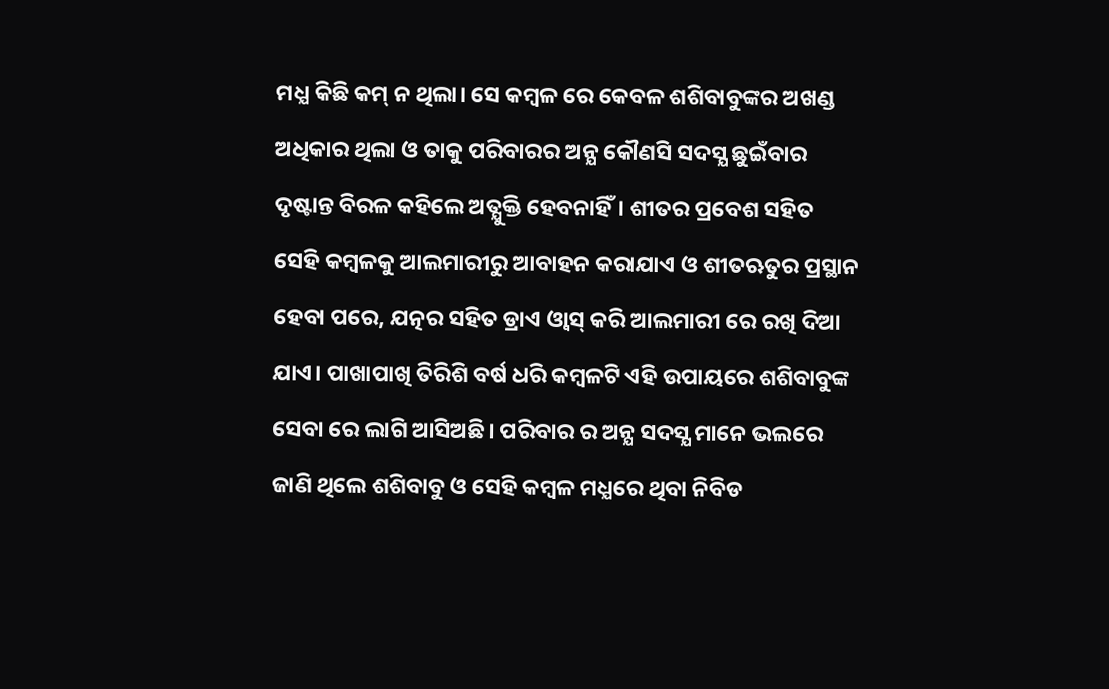ମଧ୍ଯ କିଛି କମ୍ ନ ଥିଲା। ସେ କମ୍ବଳ ରେ କେବଳ ଶଶିବାବୁଙ୍କର ଅଖଣ୍ଡ ଅଧିକାର ଥିଲା ଓ ତାକୁ ପରିବାରର ଅନ୍ଯ କୌଣସି ସଦସ୍ଯ ଛୁଇଁବାର ଦୃଷ୍ଟାନ୍ତ ବିରଳ କହିଲେ ଅତ୍ଯୁକ୍ତି ହେବନାହିଁ। ଶୀତର ପ୍ରବେଶ ସହିତ ସେହି କମ୍ବଳକୁ ଆଲମାରୀରୁ ଆବାହନ କରାଯାଏ ଓ ଶୀତଋତୁର ପ୍ରସ୍ଥାନ ହେବା ପରେ, ଯତ୍ନର ସହିତ ଡ୍ରାଏ ଓ୍ବାସ୍ କରି ଆଲମାରୀ ରେ ରଖି ଦିଆ ଯାଏ। ପାଖାପାଖି ତିରିଶି ବର୍ଷ ଧରି କମ୍ବଳଟି ଏହି ଉପାୟରେ ଶଶିବାବୁଙ୍କ ସେବା ରେ ଲାଗି ଆସିଅଛି। ପରିବାର ର ଅନ୍ଯ ସଦସ୍ଯ ମାନେ ଭଲରେ ଜାଣି ଥିଲେ ଶଶିବାବୁ ଓ ସେହି କମ୍ବଳ ମଧ୍ଯରେ ଥିବା ନିବିଡ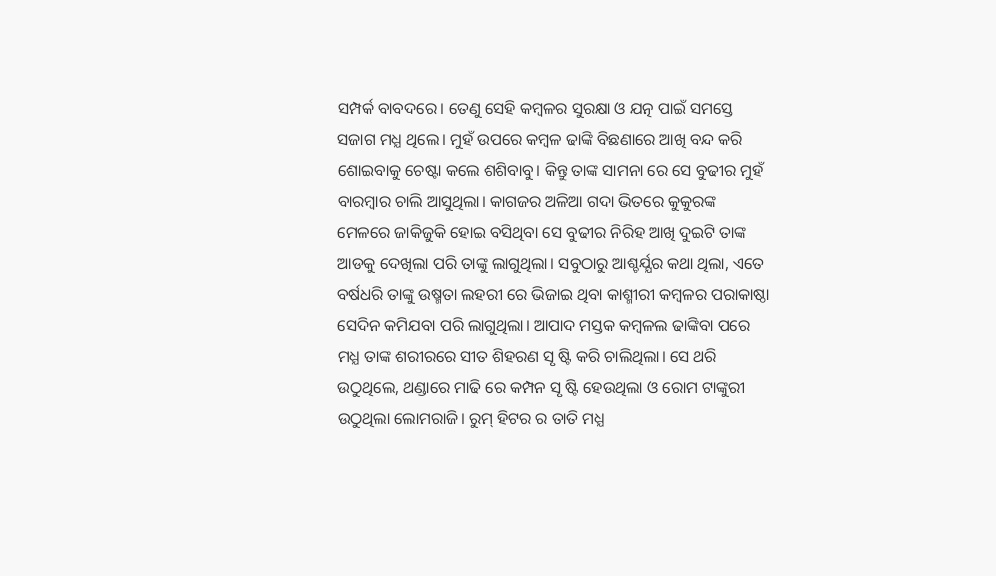ସମ୍ପର୍କ ବାବଦରେ। ତେଣୁ ସେହି କମ୍ବଳର ସୁରକ୍ଷା ଓ ଯତ୍ନ ପାଇଁ ସମସ୍ତେ ସଜାଗ ମଧ୍ଯ ଥିଲେ। ମୁହଁ ଉପରେ କମ୍ବଳ ଢାଙ୍କି ବିଛଣାରେ ଆଖି ବନ୍ଦ କରି ଶୋଇବାକୁ ଚେଷ୍ଟା କଲେ ଶଶିବାବୁ। କିନ୍ତୁ ତାଙ୍କ ସାମନା ରେ ସେ ବୁଢୀର ମୁହଁ ବାରମ୍ବାର ଚାଲି ଆସୁଥିଲା। କାଗଜର ଅଳିଆ ଗଦା ଭିତରେ କୁକୁରଙ୍କ ମେଳରେ ଜାକିଜୁକି ହୋଇ ବସିଥିବା ସେ ବୁଢୀର ନିରିହ ଆଖି ଦୁଇଟି ତାଙ୍କ ଆଡକୁ ଦେଖିଲା ପରି ତାଙ୍କୁ ଲାଗୁଥିଲା। ସବୁଠାରୁ ଆଶ୍ଚର୍ଯ୍ଯର କଥା ଥିଲା, ଏତେ ବର୍ଷଧରି ତାଙ୍କୁ ଉଷ୍ମତା ଲହରୀ ରେ ଭିଜାଇ ଥିବା କାଶ୍ମୀରୀ କମ୍ବଳର ପରାକାଷ୍ଠା ସେଦିନ କମିଯବା ପରି ଲାଗୁଥିଲା। ଆପାଦ ମସ୍ତକ କମ୍ବଳଲ ଢାଙ୍କିବା ପରେ ମଧ୍ଯ ତାଙ୍କ ଶରୀରରେ ସୀତ ଶିହରଣ ସୃ ଷ୍ଟି କରି ଚାଲିଥିଲା। ସେ ଥରି ଉଠୁଥିଲେ, ଥଣ୍ଡାରେ ମାଢି ରେ କମ୍ପନ ସୃ ଷ୍ଟି ହେଉଥିଲା ଓ ରୋମ ଟାଙ୍କୁରୀ ଉଠୁଥିଲା ଲୋମରାଜି। ରୁମ୍ ହିଟର ର ତାତି ମଧ୍ଯ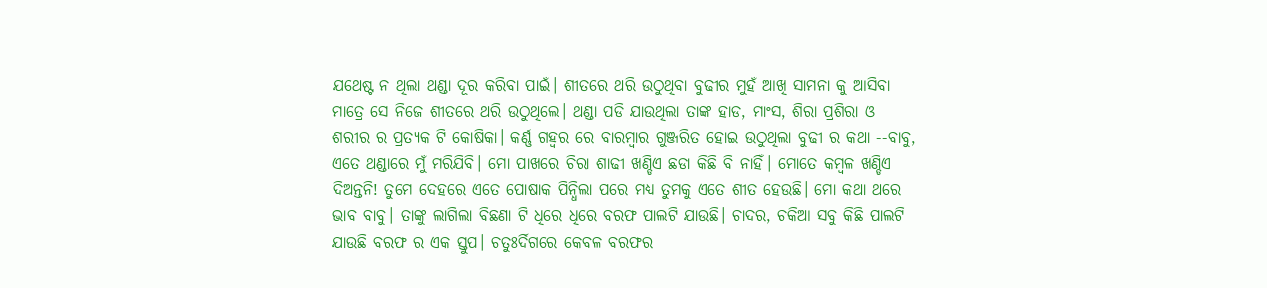ଯଥେଷ୍ଟ ନ ଥିଲା ଥଣ୍ଡା ଦୂର କରିବା ପାଇଁ। ଶୀତରେ ଥରି ଉଠୁଥିବା ବୁଢୀର ମୁହଁ ଆଖି ସାମନା କୁ ଆସିବା ମାତ୍ରେ ସେ ନିଜେ ଶୀତରେ ଥରି ଉଠୁଥିଲେ। ଥଣ୍ଡା ପଡି ଯାଉଥିଲା ତାଙ୍କ ହାଡ, ମାଂସ, ଶିରା ପ୍ରଶିରା ଓ ଶରୀର ର ପ୍ରତ୍ଯକ ଟି କୋଷିକା। କର୍ଣ୍ଣ ଗହ୍ବର ରେ ବାରମ୍ବାର ଗୁଞ୍ଜରିତ ହୋଇ ଉଠୁଥିଲା ବୁଢୀ ର କଥା --ବାବୁ, ଏତେ ଥଣ୍ଡାରେ ମୁଁ ମରିଯିବି। ମୋ ପାଖରେ ଚିରା ଶାଢୀ ଖଣ୍ଡିଏ ଛଡା କିଛି ବି ନାହିଁ। ମୋତେ କମ୍ବଳ ଖଣ୍ଡିଏ ଦିଅନ୍ତନି! ତୁମେ ଦେହରେ ଏତେ ପୋଷାକ ପିନ୍ଧିଲା ପରେ ମଧ୍ଯ ତୁମକୁ ଏତେ ଶୀତ ହେଉଛି। ମୋ କଥା ଥରେ ଭାବ ବାବୁ। ତାଙ୍କୁ ଲାଗିଲା ବିଛଣା ଟି ଧିରେ ଧିରେ ବରଫ ପାଲଟି ଯାଉଛି। ଚାଦର, ଚକିଆ ସବୁ କିଛି ପାଲଟି ଯାଉଛି ବରଫ ର ଏକ ସ୍ତୁପ। ଚତୁଃର୍ଦିଗରେ କେବଳ ବରଫର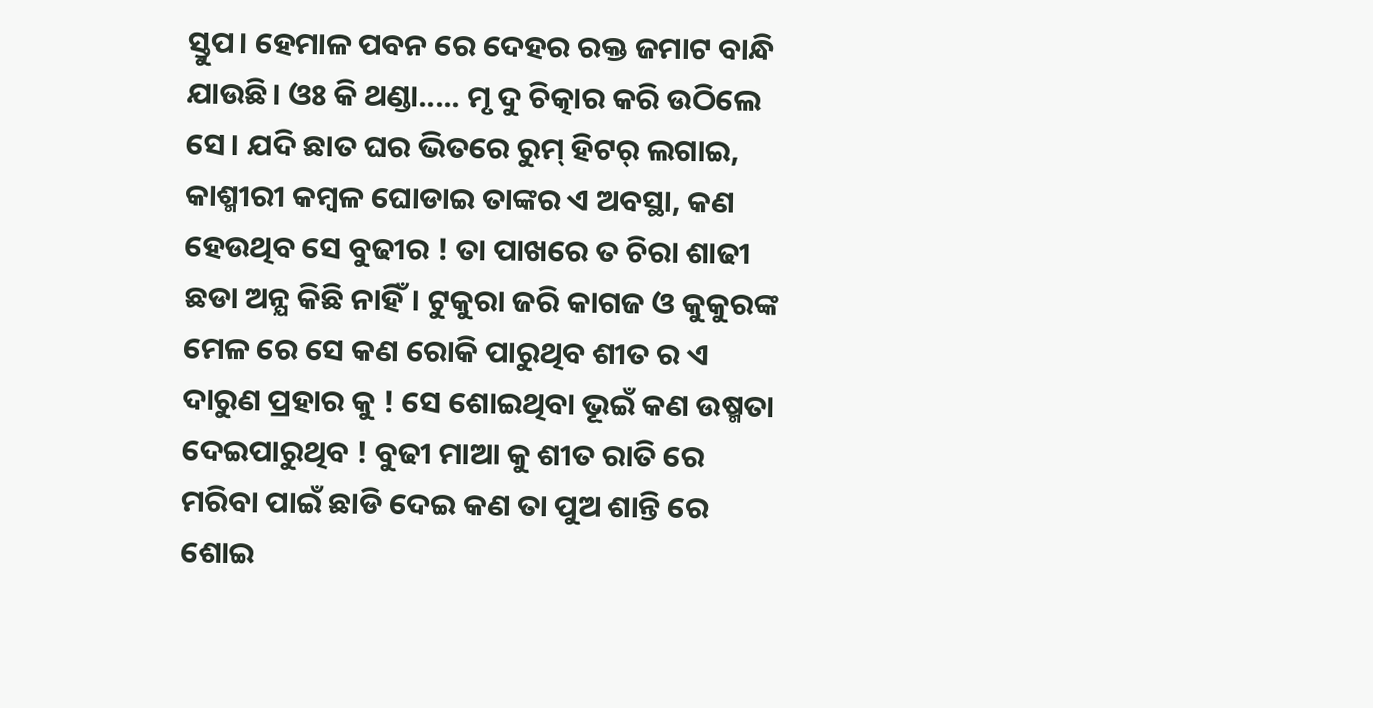ସ୍ତୁପ। ହେମାଳ ପବନ ରେ ଦେହର ରକ୍ତ ଜମାଟ ବାନ୍ଧି ଯାଉଛି। ଓଃ କି ଥଣ୍ଡା..... ମୃ ଦୁ ଚିତ୍କାର କରି ଉଠିଲେ ସେ। ଯଦି ଛାତ ଘର ଭିତରେ ରୁମ୍ ହିଟର୍ ଲଗାଇ, କାଶ୍ମୀରୀ କମ୍ବଳ ଘୋଡାଇ ତାଙ୍କର ଏ ଅବସ୍ଥା, କଣ ହେଉଥିବ ସେ ବୁଢୀର ! ତା ପାଖରେ ତ ଚିରା ଶାଢୀ ଛଡା ଅନ୍ଯ କିଛି ନାହିଁ। ଟୁକୁରା ଜରି କାଗଜ ଓ କୁକୁରଙ୍କ ମେଳ ରେ ସେ କଣ ରୋକି ପାରୁଥିବ ଶୀତ ର ଏ ଦାରୁଣ ପ୍ରହାର କୁ ! ସେ ଶୋଇଥିବା ଭୂଇଁ କଣ ଉଷ୍ମତା ଦେଇପାରୁଥିବ ! ବୁଢୀ ମାଆ କୁ ଶୀତ ରାତି ରେ ମରିବା ପାଇଁ ଛାଡି ଦେଇ କଣ ତା ପୁଅ ଶାନ୍ତି ରେ ଶୋଇ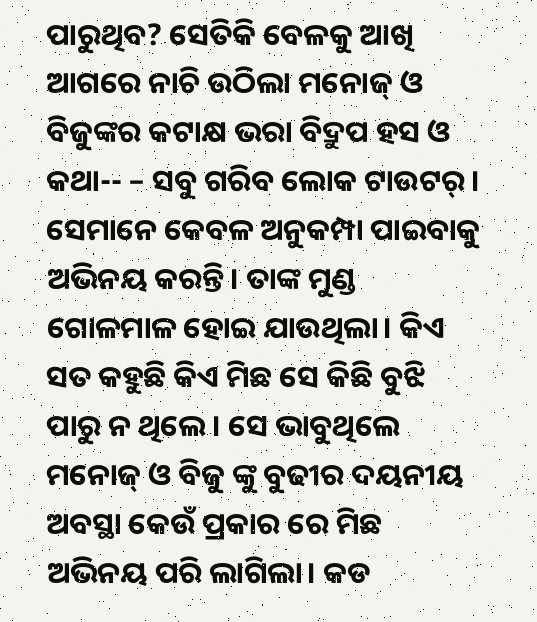ପାରୁଥିବ? ସେତିକି ବେଳକୁ ଆଖି ଆଗରେ ନାଚି ଉଠିଲା ମନୋଜ୍ ଓ ବିଜୁଙ୍କର କଟାକ୍ଷ ଭରା ବିଦ୍ରୁପ ହସ ଓ କଥା-- – ସବୁ ଗରିବ ଲୋକ ଟାଉଟର୍। ସେମାନେ କେବଳ ଅନୁକମ୍ପା ପାଇବାକୁ ଅଭିନୟ କରନ୍ତି। ତାଙ୍କ ମୁଣ୍ଡ ଗୋଳମାଳ ହୋଇ ଯାଉଥିଲା। କିଏ ସତ କହୁଛି କିଏ ମିଛ ସେ କିଛି ବୁଝି ପାରୁ ନ ଥିଲେ। ସେ ଭାବୁଥିଲେ ମନୋଜ୍ ଓ ବିଜୁ ଙ୍କୁ ବୁଢୀର ଦୟନୀୟ ଅବସ୍ଥା କେଉଁ ପ୍ରକାର ରେ ମିଛ ଅଭିନୟ ପରି ଲାଗିଲା। କଡ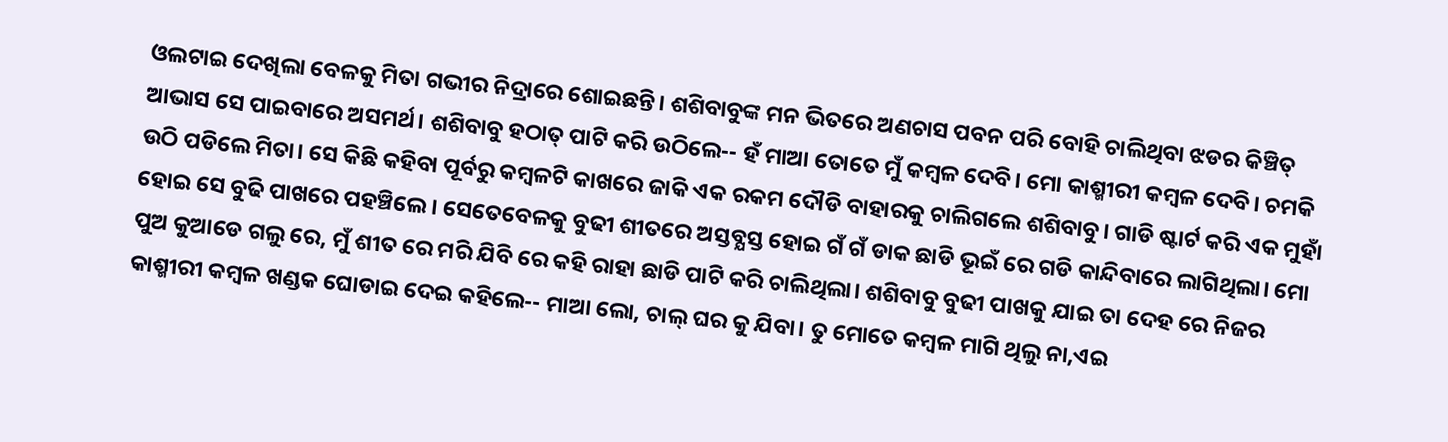ଓଲଟାଇ ଦେଖିଲା ବେଳକୁ ମିତା ଗଭୀର ନିଦ୍ରାରେ ଶୋଇଛନ୍ତି। ଶଶିବାବୁଙ୍କ ମନ ଭିତରେ ଅଣଚାସ ପବନ ପରି ବୋହି ଚାଲିଥିବା ଝଡର କିଞ୍ଚିତ୍ ଆଭାସ ସେ ପାଇବାରେ ଅସମର୍ଥ। ଶଶିବାବୁ ହଠାତ୍ ପାଟି କରି ଉଠିଲେ-- ହଁ ମାଆ ତୋତେ ମୁଁ କମ୍ବଳ ଦେବି। ମୋ କାଶ୍ମୀରୀ କମ୍ବଳ ଦେବି। ଚମକି ଉଠି ପଡିଲେ ମିତା। ସେ କିଛି କହିବା ପୂର୍ବରୁ କମ୍ବଳଟି କାଖରେ ଜାକି ଏକ ରକମ ଦୌଡି ବାହାରକୁ ଚାଲିଗଲେ ଶଶିବାବୁ। ଗାଡି ଷ୍ଟାର୍ଟ କରି ଏକ ମୁହାଁ ହୋଇ ସେ ବୁଢି ପାଖରେ ପହଞ୍ଚିଲେ। ସେତେବେଳକୁ ବୁଢୀ ଶୀତରେ ଅସ୍ତବ୍ଯସ୍ତ ହୋଇ ଗଁ ଗଁ ଡାକ ଛାଡି ଭୂଇଁ ରେ ଗଡି କାନ୍ଦିବାରେ ଲାଗିଥିଲା। ମୋ ପୁଅ କୁଆଡେ ଗଲୁ ରେ, ମୁଁ ଶୀତ ରେ ମରି ଯିବି ରେ କହି ରାହା ଛାଡି ପାଟି କରି ଚାଲିଥିଲା। ଶଶିବାବୁ ବୁଢୀ ପାଖକୁ ଯାଇ ତା ଦେହ ରେ ନିଜର କାଶ୍ମୀରୀ କମ୍ବଳ ଖଣ୍ଡକ ଘୋଡାଇ ଦେଇ କହିଲେ-- ମାଆ ଲୋ, ଚାଲ୍ ଘର କୁ ଯିବା। ତୁ ମୋତେ କମ୍ବଳ ମାଗି ଥିଲୁ ନା,ଏଇ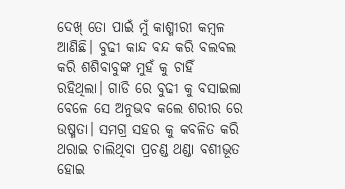ଦେଖ୍ ତୋ ପାଇଁ ମୁଁ କାଶ୍ମୀରୀ କମ୍ବଳ ଆଣିଛି। ବୁଢୀ କାନ୍ଦ ବନ୍ଦ କରି ବଲବଲ କରି ଶଶିବାବୁଙ୍କ ମୁହଁ କୁ ଚାହିଁ ରହିଥିଲା। ଗାଡି ରେ ବୁଢୀ କୁ ବସାଇଲା ବେଳେ ସେ ଅନୁଭବ କଲେ ଶରୀର ରେ ଉଷ୍ମତା। ସମଗ୍ର ସହର କୁ କବଳିତ କରି ଥରାଇ ଚାଲିଥିବା ପ୍ରଚଣ୍ଡ ଥଣ୍ଡା ବଶୀଭୂତ ହୋଇ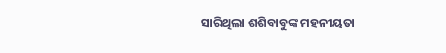ସାରିଥିଲା ଶଶିବାବୁଙ୍କ ମହନୀୟତା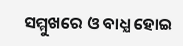ସମ୍ମୁଖରେ ଓ ବାଧ୍ଯ ହୋଇ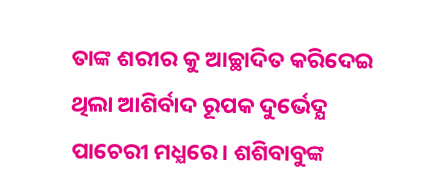ତାଙ୍କ ଶରୀର କୁ ଆଚ୍ଛାଦିତ କରିଦେଇ ଥିଲା ଆଶିର୍ବାଦ ରୂପକ ଦୁର୍ଭେଦ୍ଯ ପାଚେରୀ ମଧ୍ଯରେ। ଶଶିବାବୁଙ୍କ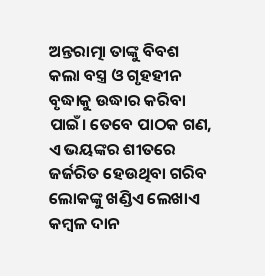ଅନ୍ତରାତ୍ମା ତାଙ୍କୁ ବିବଶ କଲା ବସ୍ତ୍ର ଓ ଗୃହହୀନ ବୃଦ୍ଧାକୁ ଉଦ୍ଧାର କରିବା ପାଇଁ। ତେବେ ପାଠକ ଗଣ, ଏ ଭୟଙ୍କର ଶୀତରେ ଜର୍ଜରିତ ହେଉଥିବା ଗରିବ ଲୋକଙ୍କୁ ଖଣ୍ଡିଏ ଲେଖାଏ କମ୍ବଳ ଦାନ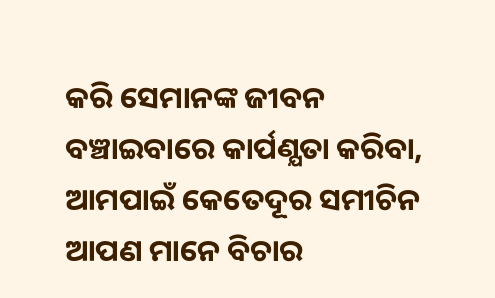କରି ସେମାନଙ୍କ ଜୀବନ ବଞ୍ଚାଇବାରେ କାର୍ପଣ୍ଯତା କରିବା, ଆମପାଇଁ କେତେଦୂର ସମୀଚିନ ଆପଣ ମାନେ ବିଚାର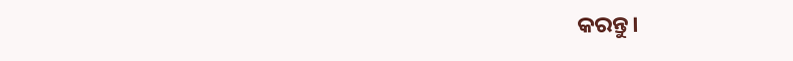କରନ୍ତୁ।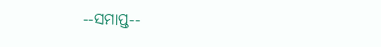--ସମାପ୍ତ--